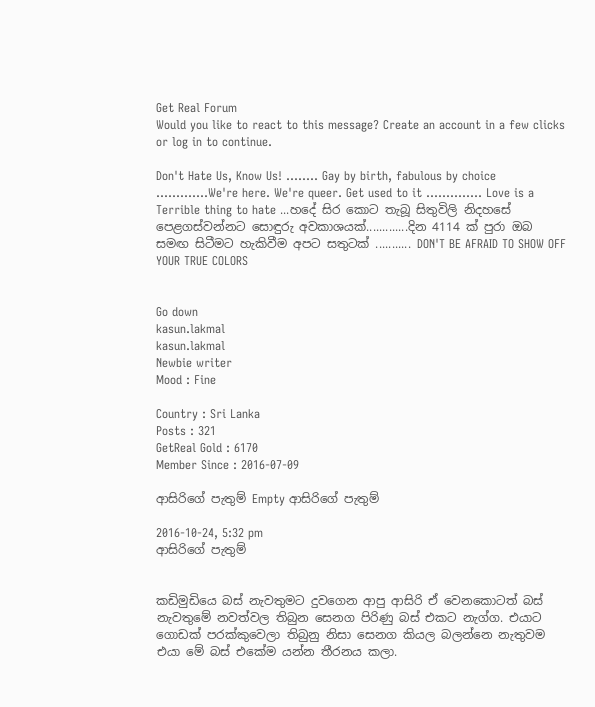Get Real Forum
Would you like to react to this message? Create an account in a few clicks or log in to continue.

Don't Hate Us, Know Us! ........ Gay by birth, fabulous by choice .............We're here. We're queer. Get used to it .............. Love is a Terrible thing to hate ...හදේ සිර කොට තැබූ සිතුවිලි නිදහසේ පෙළගස්වන්නට සොඳුරු අවකාශයක්.............දින 4114 ක් පුරා ඔබ සමඟ සිටීමට හැකිවීම අපට සතුටක් ........... DON'T BE AFRAID TO SHOW OFF YOUR TRUE COLORS


Go down
kasun.lakmal
kasun.lakmal
Newbie writer
Mood : Fine

Country : Sri Lanka
Posts : 321
GetReal Gold : 6170
Member Since : 2016-07-09

ආසිරිගේ පැතුම් Empty ආසිරිගේ පැතුම්

2016-10-24, 5:32 pm
ආසිරිගේ පැතුම්


කඩිමුඩියෙ බස් නැවතුමට දුවගෙන ආපු ආසිරි ඒ වෙනකොටත් බස් නැවතුමේ නවත්වල තිබුන සෙනග පිරිණු බස් එකට නැග්ග. එයාට ගොඩක් පරක්කුවෙලා තිබුනු නිසා සෙනග කියල බලන්නෙ නැතුවම එයා මේ බස් එකේම යන්න තීරනය කලා.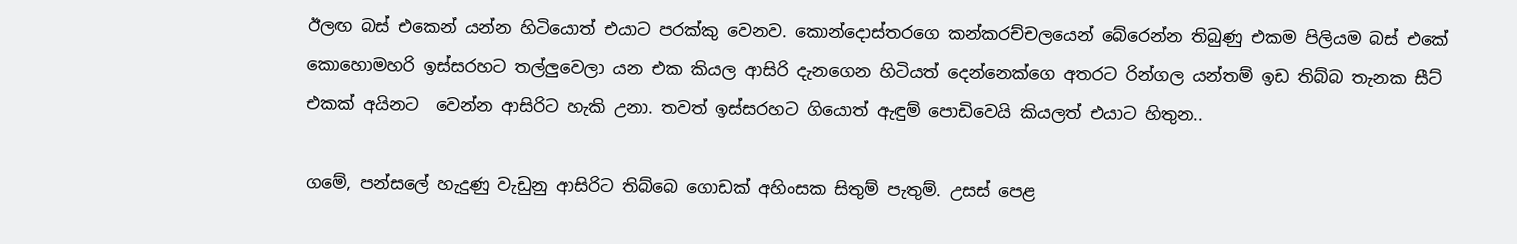ඊලඟ බස් එකෙන් යන්න හිටියොත් එයාට පරක්කු වෙනව. කොන්දොස්තරගෙ කන්කරච්චලයෙන් බේරෙන්න තිබුණු එකම පිලියම බස් එකේ කොහොමහරි ඉස්සරහට තල්ලුවෙලා යන එක කියල ආසිරි දැනගෙන හිටියත් දෙන්නෙක්ගෙ අතරට රින්ගල යන්තම් ඉඩ තිබ්බ තැනක සීට් එකක් අයිනට  වෙන්න ආසිරිට හැකි උනා. තවත් ඉස්සරහට ගියොත් ඇඳුම් පොඩිවෙයි කියලත් එයාට හිතුන..

ගමේ, පන්සලේ හැදුණු වැඩුනු ආසිරිට තිබ්බෙ ගොඩක් අහිංසක සිතුම් පැතුම්. උසස් පෙළ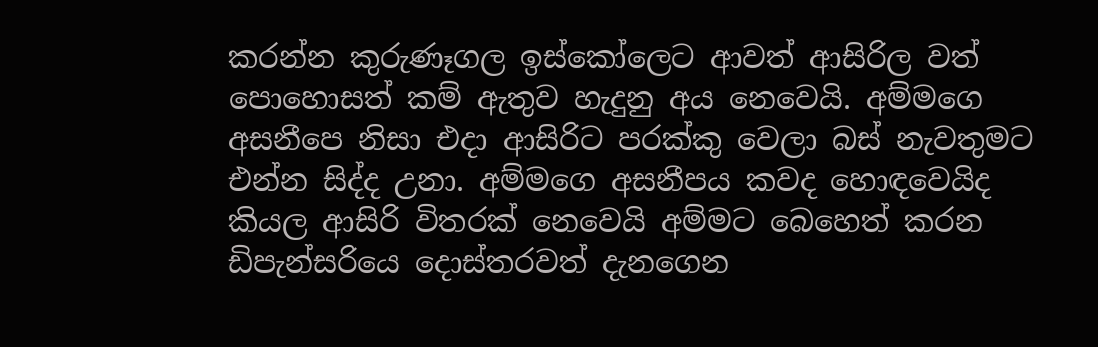කරන්න කුරුණෑගල ඉස්කෝලෙට ආවත් ආසිරිල වත් පොහොසත් කම් ඇතුව හැදුනු අය නෙවෙයි. අම්මගෙ අසනීපෙ නිසා එදා ආසිරිට පරක්කු වෙලා බස් නැවතුමට එන්න සිද්ද උනා. අම්මගෙ අසනීපය කවද හොඳවෙයිද කියල ආසිරි විතරක් නෙවෙයි අම්මට බෙහෙත් කරන ඩිපැන්සරියෙ දොස්තරවත් දැනගෙන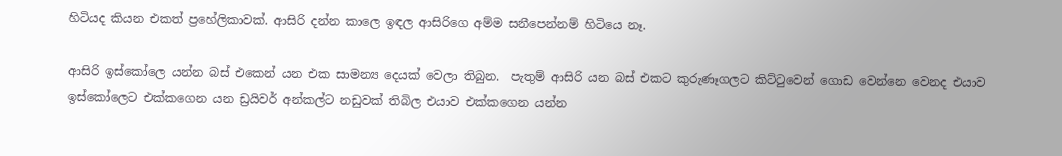හිටියද කියන එකත් ප්‍රහේලිකාවක්. ආසිරි දන්න කාලෙ ඉඳල ආසිරිගෙ අම්ම සනීපෙන්නම් හිටියෙ නෑ.

ආසිරි ඉස්කෝලෙ යන්න බස් එකෙන් යන එක සාමන්‍ය දෙයක් වෙලා තිබුන.  පැතුම් ආසිරි යන බස් එකට කුරුණෑගලට කිට්ටුවෙන් ගොඩ වෙන්නෙ වෙනද එයාව ඉස්කෝලෙට එක්කගෙන යන ඩ්‍රයිවර් අන්කල්ට නඩුවක් තිබිල එයාව එක්කගෙන යන්න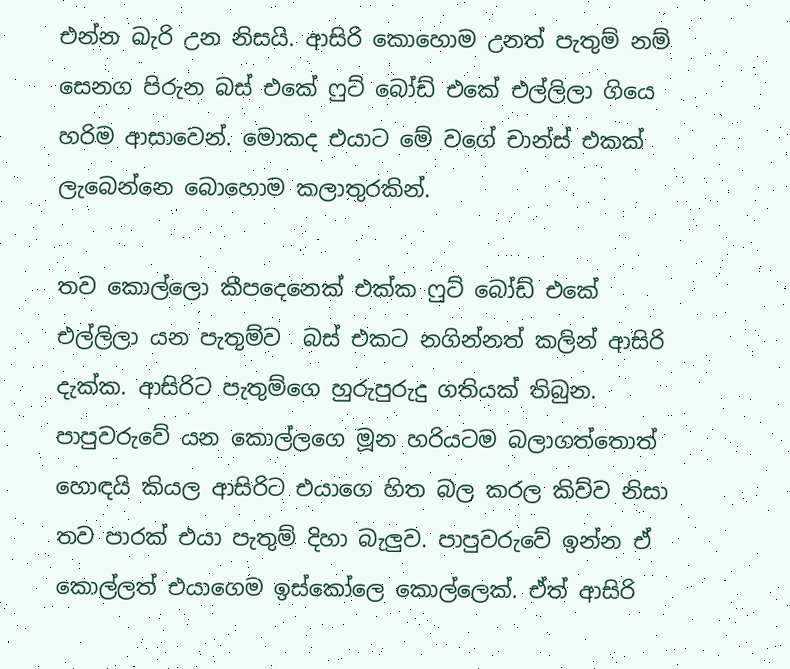එන්න බැරි උන නිසයි. ආසිරි කොහොම උනත් පැතුම් නම් සෙනග පිරුන බස් එකේ ෆුට් බෝඩ් එකේ එල්ලිලා ගියෙ හරිම ආසාවෙන්. මොකද එයාට මේ වගේ චාන්ස් එකක් ලැබෙන්නෙ බොහොම කලාතුරකින්.

තව කොල්ලො කීපදෙනෙක් එක්ක ෆුට් බෝඩ් එකේ එල්ලිලා යන පැතුම්ව  බස් එකට නගින්නත් කලින් ආසිරි දැක්ක. ආසිරිට පැතුම්ගෙ හුරුපුරුදු ගතියක් තිබුන. පාපුවරුවේ යන කොල්ලගෙ මූන හරියටම බලාගත්තොත් හොඳයි කියල ආසිරිට එයාගෙ හිත බල කරල කිව්ව නිසා තව පාරක් එයා පැතුම් දිහා බැලුව. පාපුවරුවේ ඉන්න ඒ කොල්ලත් එයාගෙම ඉස්කෝලෙ කොල්ලෙක්. ඒත් ආසිරි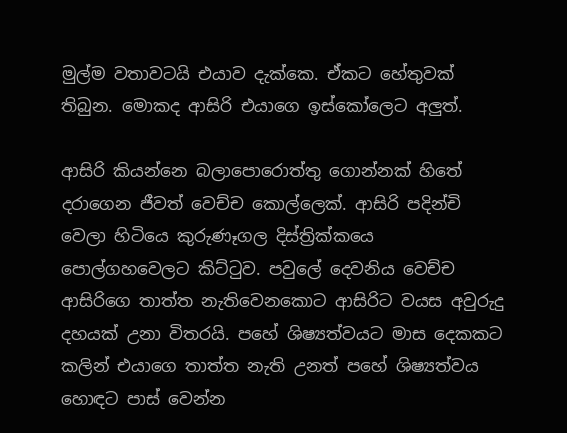මුල්ම වතාවටයි එයාව දැක්කෙ. ඒකට හේතුවක් තිබුන. මොකද ආසිරි එයාගෙ ඉස්කෝලෙට අලුත්.

ආසිරි කියන්නෙ බලාපොරොත්තු ගොන්නක් හිතේ දරාගෙන ජීවත් වෙච්ච කොල්ලෙක්. ආසිරි පදින්චි වෙලා හිටියෙ කුරුණෑගල දිස්ත්‍රික්කයෙ පොල්ගහවෙලට කිට්ටුව. පවුලේ දෙවනිය වෙච්ච ආසිරිගෙ තාත්ත නැතිවෙනකොට ආසිරිට වයස අවුරුදු දහයක් උනා විතරයි. පහේ ශිෂ්‍යත්වයට මාස දෙකකට කලින් එයාගෙ තාත්ත නැති උනත් පහේ ශිෂ්‍යත්වය හොඳට පාස් වෙන්න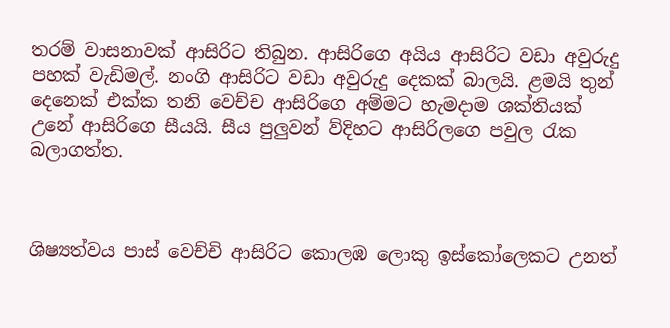තරම් වාසනාවක් ආසිරිට තිබුන. ආසිරිගෙ අයිය ආසිරිට වඩා අවුරුදු පහක් වැඩිමල්. නංගි ආසිරිට වඩා අවුරුදු දෙකක් බාලයි. ළමයි තුන් දෙනෙක් එක්ක තනි වෙච්ච ආසිරිගෙ අම්මට හැමදාම ශක්තියක් උනේ ආසිරිගෙ සීයයි. සීය පුලුවන් ව්දිහට ආසිරිලගෙ පවුල රැක බලාගත්ත.



ශිෂ්‍යත්වය පාස් වෙච්චි ආසිරිට කොලඹ ලොකු ඉස්කෝලෙකට උනත්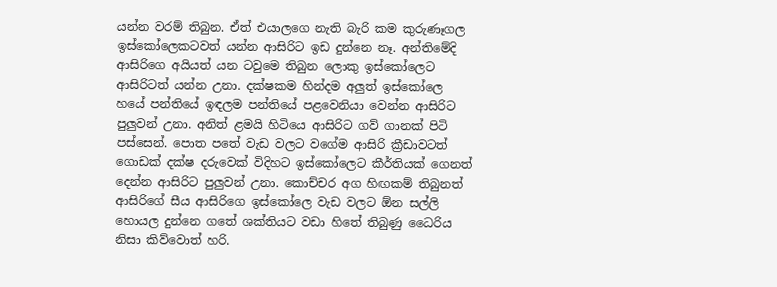යන්න වරම් තිබුන. ඒත් එයාලගෙ නැති බැරි කම කුරුණෑගල ඉස්කෝලෙකටවත් යන්න ආසිරිට ඉඩ දුන්නෙ නෑ. අන්තිමේදි ආසිරිගෙ අයියත් යන ටවුමෙ තිබුන ලොකු ඉස්කෝලෙට ආසිරිටත් යන්න උනා. දක්ෂකම හින්දම අලුත් ඉස්කෝලෙ හයේ පන්තියේ ඉඳලම පන්තියේ පළවෙනියා වෙන්න ආසිරිට පුලුවන් උනා. අනිත් ළමයි හිටියෙ ආසිරිට ගව් ගානක් පිටි පස්සෙන්. පොත පතේ වැඩ වලට වගේම ආසිරි ක්‍රීඩාවටත් ගොඩක් දක්ෂ දරුවෙක් විදිහට ඉස්කෝලෙට කීර්තියක් ගෙනත් දෙන්න ආසිරිට පුලුවන් උනා. කොච්චර අග හිඟකම් තිබුනත් ආසිරිගේ සීය ආසිරිගෙ ඉස්කෝලෙ වැඩ වලට ඕන සල්ලි හොයල දුන්නෙ ගතේ ශක්තියට වඩා හිතේ තිබුණු ධෛරිය නිසා කිව්වොත් හරි.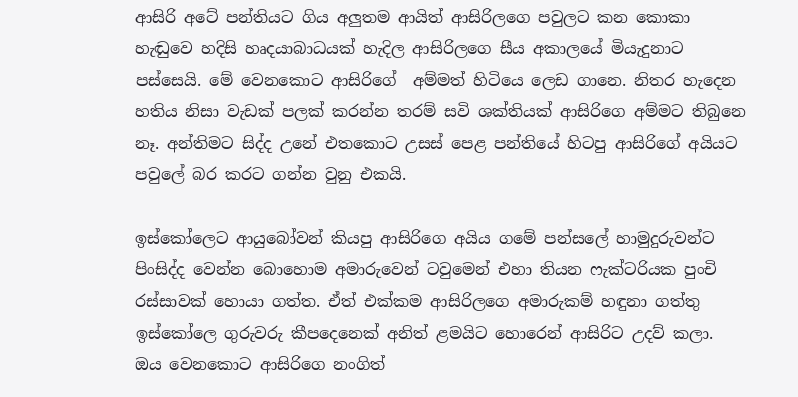ආසිරි අටේ පන්තියට ගිය අලුතම ආයිත් ආසිරිලගෙ පවුලට කන කොකා හැඬුවෙ හදිසි හෘදයාබාධයක් හැදිල ආසිරිලගෙ සීය අකාලයේ මියැදුනාට පස්සෙයි. මේ වෙනකොට ආසිරිගේ  අම්මත් හිටියෙ ලෙඩ ගානෙ. නිතර හැදෙන හතිය නිසා වැඩක් පලක් කරන්න තරම් සවි ශක්තියක් ආසිරිගෙ අම්මට තිබුනෙ නෑ. අන්තිමට සිද්ද උනේ එතකොට උසස් පෙළ පන්තියේ හිටපු ආසිරිගේ අයියට පවුලේ බර කරට ගන්න වුනු එකයි.

ඉස්කෝලෙට ආයුබෝවන් කියපු ආසිරිගෙ අයිය ගමේ පන්සලේ හාමුදුරුවන්ට පිංසිද්ද වෙන්න බොහොම අමාරුවෙන් ටවුමෙන් එහා තියන ෆැක්ටරියක පුංචි රස්සාවක් හොයා ගත්ත. ඒත් එක්කම ආසිරිලගෙ අමාරුකම් හඳුනා ගත්තු ඉස්කෝලෙ ගුරුවරු කීපදෙනෙක් අනිත් ළමයිට හොරෙන් ආසිරිට උදව් කලා. ඔය වෙනකොට ආසිරිගෙ නංගිත්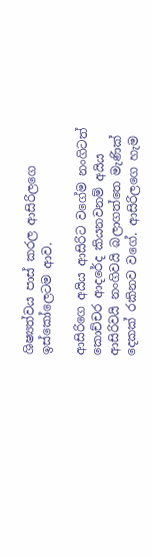ශිෂ්‍යත්වය පාස් කරල ආසිරිලගෙ ඉස්කෝලෙටම ආව.

ආසිරිගෙ අයිය ආසිරිට වගේම නංගිටත් කොච්චර ආදරේද කියනවනම් අයිය ආසිරිවයි නංගිවයි බලාගත්තෙ මැණික් දෙකක් රකිනව වගේ. ආසිරිලගෙ හැම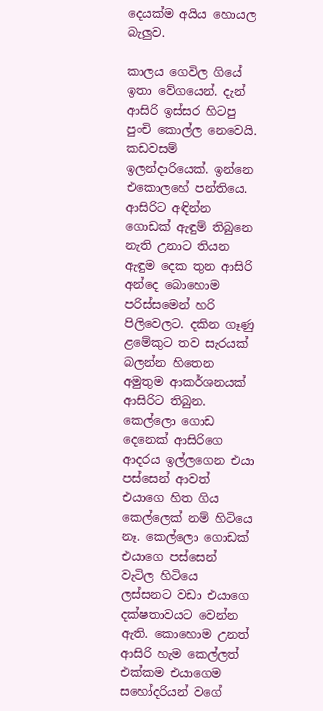දෙයක්ම අයිය හොයල බැලුව.

කාලය ගෙවිල ගියේ ඉතා වේගයෙන්. දැන් ආසිරි ඉස්සර හිටපු පුංචි කොල්ල නෙවෙයි. කඩවසම් ඉලන්දාරියෙක්. ඉන්නෙ එකොලහේ පන්තියෙ. ආසිරිට අඳින්න ගොඩක් ඇඳුම් තිබුනෙ නැති උනාට තියන ඇඳුම දෙක තුන ආසිරි අන්දෙ බොහොම පරිස්සමෙන් හරි පිලිවෙලට. දකින ගෑණු ළමේකුට තව සැරයක් බලන්න හිතෙන අමුතුම ආකර්ශනයක් ආසිරිට තිබුන. කෙල්ලො ගොඩ දෙනෙක් ආසිරිගෙ ආදරය ඉල්ලගෙන එයා පස්සෙන් ආවත් එයාගෙ හිත ගිය කෙල්ලෙක් නම් හිටියෙ නෑ. කෙල්ලො ගොඩක් එයාගෙ පස්සෙන් වැටිල හිටියෙ ලස්සනට වඩා එයාගෙ දක්ෂතාවයට වෙන්න ඇති. කොහොම උනත් ආසිරි හැම කෙල්ලත් එක්කම එයාගෙම සහෝදරියන් වගේ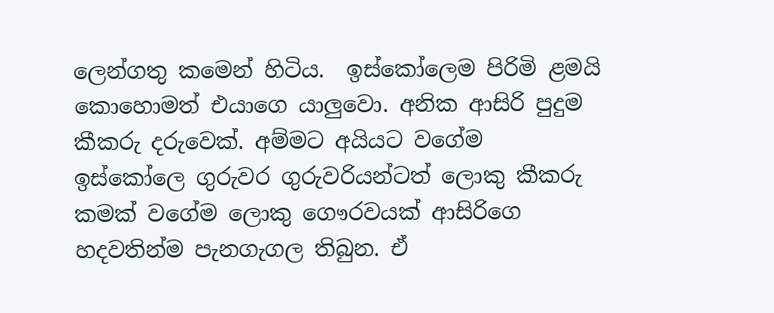ලෙන්ගතු කමෙන් හිටිය.  ඉස්කෝලෙම පිරිමි ළමයි කොහොමත් එයාගෙ යාලුවො. අනික ආසිරි පුදුම කීකරු දරුවෙක්. අම්මට අයියට වගේම ඉස්කෝලෙ ගුරුවර ගුරුවරියන්ටත් ලොකු කීකරු කමක් වගේම ලොකු ගෞරවයක් ආසිරිගෙ හදවතින්ම පැනගැගල තිබුන. ඒ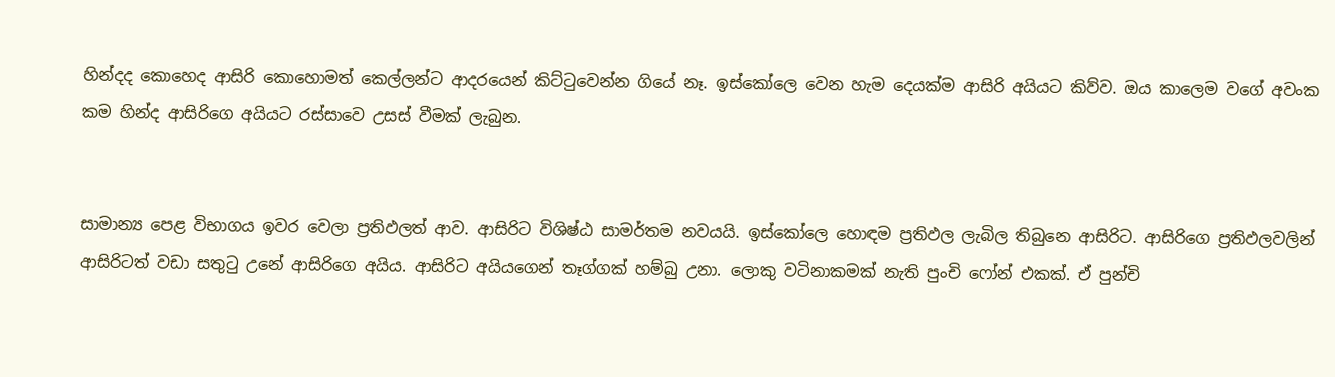හින්දද කොහෙද ආසිරි කොහොමත් කෙල්ලන්ට ආදරයෙන් කිට්ටුවෙන්න ගියේ නෑ. ඉස්කෝලෙ වෙන හැම දෙයක්ම ආසිරි අයියට කිව්ව. ඔය කාලෙම වගේ අවංක කම හින්ද ආසිරිගෙ අයියට රස්සාවෙ උසස් වීමක් ලැබුන.


සාමාන්‍ය පෙළ විභාගය ඉවර වෙලා ප්‍රතිඵලත් ආව. ආසිරිට විශිෂ්ඨ සාමර්තම නවයයි. ඉස්කෝලෙ හොඳම ප්‍රතිඵල ලැබිල තිබුනෙ ආසිරිට. ආසිරිගෙ ප්‍රතිඵලවලින් ආසිරිටත් වඩා සතුටු උනේ ආසිරිගෙ අයිය. ආසිරිට අයියගෙන් තෑග්ගක් හම්බු උනා. ලොකු වටිනාකමක් නැති පුංචි ෆෝන් එකක්. ඒ පුන්චි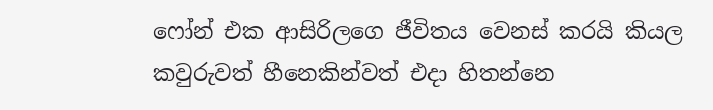ෆෝන් එක ආසිරිලගෙ ජීවිතය වෙනස් කරයි කියල කවුරුවත් හීනෙකින්වත් එදා හිතන්නෙ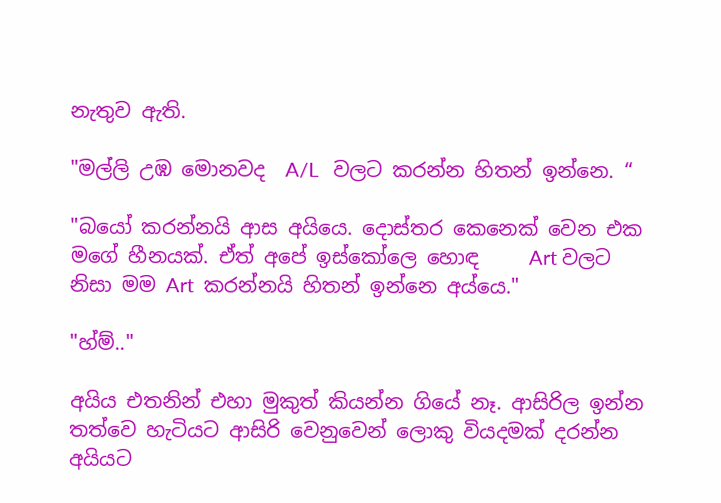නැතුව ඇති.

"මල්ලි උඹ මොනවද  A/L   වලට කරන්න හිතන් ඉන්නෙ. “

"බයෝ කරන්නයි ආස අයියෙ. දොස්තර කෙනෙක් වෙන එක මගේ හීනයක්. ඒත් අපේ ඉස්කෝලෙ හොඳ     Art වලට නිසා මම Art  කරන්නයි හිතන් ඉන්නෙ අය්යෙ."

"හ්ම්.."

අයිය එතනින් එහා මුකුත් කියන්න ගියේ නෑ. ආසිරිල ඉන්න තත්වෙ හැටියට ආසිරි වෙනුවෙන් ලොකු වියදමක් දරන්න අයියට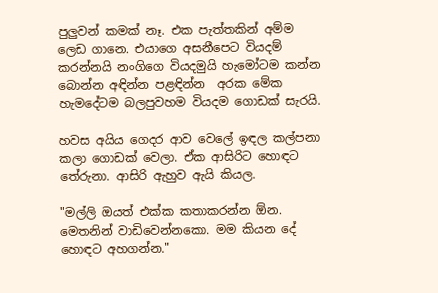පුලුවන් කමක් නෑ. එක පැත්තකින් අම්ම ලෙඩ ගානෙ. එයාගෙ අසනීපෙට වියදම් කරන්නයි නංගිගෙ වියදමුයි හැමෝටම කන්න බොන්න අඳින්න පළඳින්න  අරක මේක හැමදේටම බලපුවහම වියදම ගොඩක් සැරයි.

හවස අයිය ගෙදර ආව වෙලේ ඉඳල කල්පනා කලා ගොඩක් වෙලා. ඒක ආසිරිට හොඳට තේරුනා. ආසිරි ඇහුව ඇයි කියල.

"මල්ලි ඔයත් එක්ක කතාකරන්න ඕන. මෙතනින් වාඩිවෙන්නකො. මම කියන දේ හොඳට අහගන්න."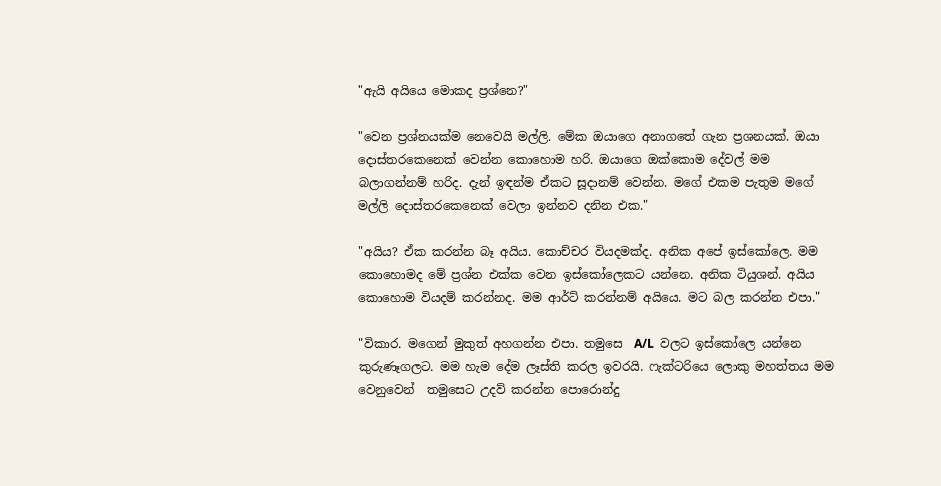"ඇයි අයියෙ මොකද ප්‍රශ්නෙ?"

"වෙන ප්‍රශ්නයක්ම නෙවෙයි මල්ලි. මේක ඔයාගෙ අනාගතේ ගැන ප්‍රශනයක්. ඔයා දොස්තරකෙනෙක් වෙන්න කොහොම හරි. ඔයාගෙ ඔක්කොම දේවල් මම බලාගන්නම් හරිද. දැන් ඉඳන්ම ඒකට සූදානම් වෙන්න. මගේ එකම පැතුම මගේ මල්ලි දොස්තරකෙනෙක් වෙලා ඉන්නව දනින එක."

"අයිය? ඒක කරන්න බෑ අයිය. කොච්චර වියදමක්ද. අනික අපේ ඉස්කෝලෙ. මම කොහොමද මේ ප්‍රශ්න එක්ක වෙන ඉස්කෝලෙකට යන්නෙ. අනික ටියුශන්. අයිය කොහොම වියදම් කරන්නද. මම ආර්ට් කරන්නම් අයියෙ. මට බල කරන්න එපා."

"විකාර. මගෙන් මුකුත් අහගන්න එපා. තමුසෙ  A/L  වලට ඉස්කෝලෙ යන්නෙ කුරුණෑගලට. මම හැම දේම ලෑස්ති කරල ඉවරයි. ෆැක්ටරියෙ ලොකු මහත්තය මම වෙනුවෙන්  තමුසෙට උදව් කරන්න පොරොන්දු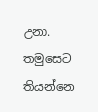උනා. තමුසෙට තියන්නෙ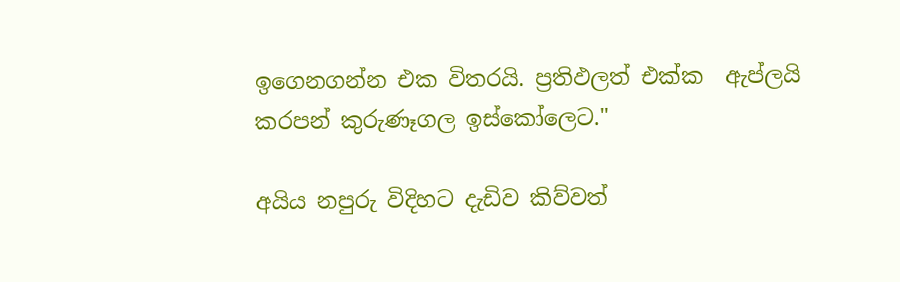ඉගෙනගන්න එක විතරයි. ප්‍රතිඵලත් එක්ක  ඇප්ලයි කරපන් කුරුණෑගල ඉස්කෝලෙට."

අයිය නපුරු විදිහට දැඩිව කිව්වත්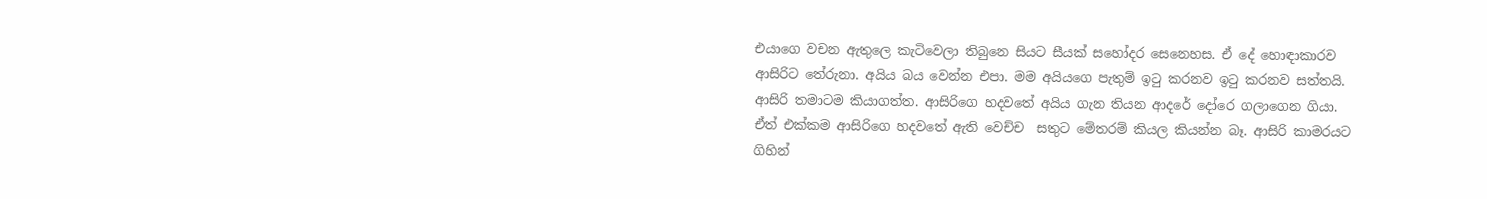එයාගෙ වචන ඇතුලෙ කැටිවෙලා තිබුනෙ සියට සීයක් සහෝදර සෙනෙහස. ඒ දේ හොඳාකාරව ආසිරිට තේරුනා. අයිය බය වෙන්න එපා. මම අයියගෙ පැතුම් ඉටු කරනව ඉටු කරනව සත්තයි. ආසිරි තමාටම කියාගත්ත. ආසිරිගෙ හදවතේ අයිය ගැන තියන ආදරේ දෝරෙ ගලාගෙන ගියා. ඒත් එක්කම ආසිරිගෙ හදවතේ ඇති වෙච්ච  සතුට මේතරම් කියල කියන්න බෑ. ආසිරි කාමරයට ගිහින්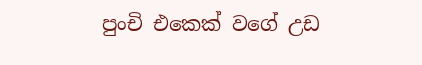පුංචි එකෙක් වගේ උඩ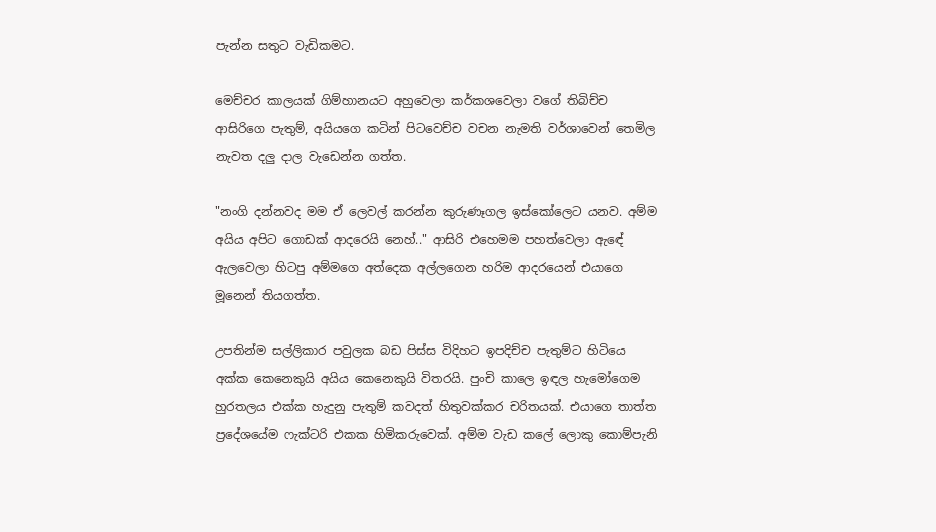පැන්න සතුට වැඩිකමට.

මෙච්චර කාලයක් ගිම්හානයට අහුවෙලා කර්කශවෙලා වගේ තිබිච්ච ආසිරිගෙ පැතුම්, අයියගෙ කටින් පිටවෙච්ච වචන නැමති වර්ශාවෙන් තෙමිල නැවත දලු දාල වැඩෙන්න ගත්ත.

"නංගි දන්නවද මම ඒ ලෙවල් කරන්න කුරුණෑගල ඉස්කෝලෙට යනව. අම්ම අයිය අපිට ගොඩක් ආදරෙයි නෙහ්.." ආසිරි එහෙමම පහත්වෙලා ඇඳේ ඇලවෙලා හිටපු අම්මගෙ අත්දෙක අල්ලගෙන හරිම ආදරයෙන් එයාගෙ මූනෙන් තියගත්ත.

උපතින්ම සල්ලිකාර පවුලක බඩ පිස්ස විදිහට ඉපදිච්ච පැතුම්ට හිටියෙ අක්ක කෙනෙකුයි අයිය කෙනෙකුයි විතරයි. පුංචි කාලෙ ඉඳල හැමෝගෙම හුරතලය එක්ක හැදුනු පැතුම් කවදත් හිතුවක්කර චරිතයක්. එයාගෙ තාත්ත ප්‍රදේශයේම ෆැක්ටරි එකක හිමිකරුවෙක්. අම්ම වැඩ කලේ ලොකු කොම්පැනි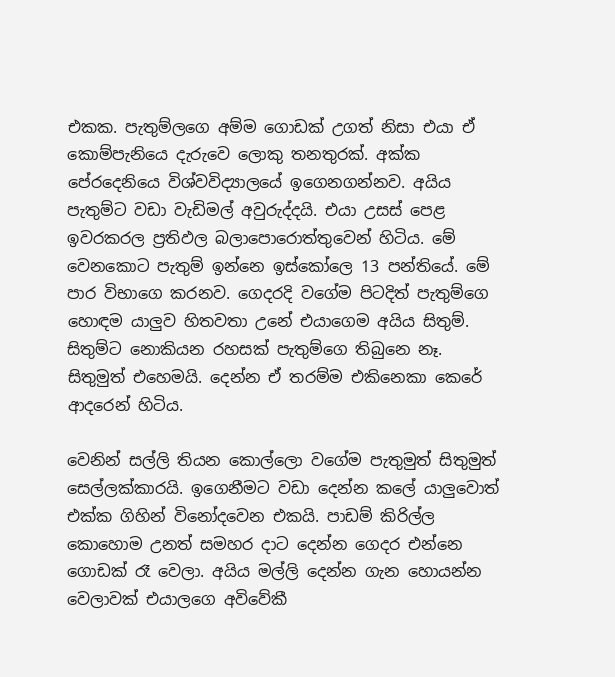එකක. පැතුම්ලගෙ අම්ම ගොඩක් උගත් නිසා එයා ඒ කොම්පැනියෙ දැරුවෙ ලොකු තනතුරක්. අක්ක පේරදෙනියෙ විශ්වවිද්‍යාලයේ ඉගෙනගන්නව. අයිය පැතුම්ට වඩා වැඩිමල් අවුරුද්දයි. එයා උසස් පෙළ ඉවරකරල ප්‍රතිඵල බලාපොරොත්තුවෙන් හිටිය. මේ වෙනකොට පැතුම් ඉන්නෙ ඉස්කෝලෙ 13 පන්තියේ. මේ පාර විභාගෙ කරනව. ගෙදරදි වගේම පිටදිත් පැතුම්ගෙ හොඳම යාලුව හිතවතා උනේ එයාගෙම අයිය සිතුම්. සිතුම්ට නොකියන රහසක් පැතුම්ගෙ තිබුනෙ නෑ. සිතුමුත් එහෙමයි. දෙන්න ඒ තරම්ම එකිනෙකා කෙරේ ආදරෙන් හිටිය.

වෙනින් සල්ලි තියන කොල්ලො වගේම පැතුමුත් සිතුමුත් සෙල්ලක්කාරයි. ඉගෙනීමට වඩා දෙන්න කලේ යාලුවොත් එක්ක ගිහින් විනෝදවෙන එකයි. පාඩම් කිරිල්ල කොහොම උනත් සමහර දාට දෙන්න ගෙදර එන්නෙ ගොඩක් රෑ වෙලා. අයිය මල්ලි දෙන්න ගැන හොයන්න වෙලාවක් එයාලගෙ අවිවේකී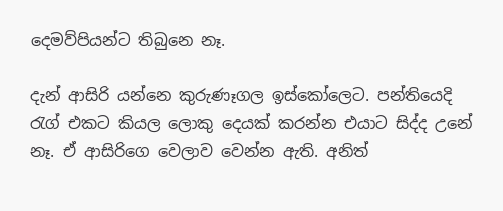දෙමව්පියන්ට තිබුනෙ නෑ.

දැන් ආසිරි යන්නෙ කුරුණෑගල ඉස්කෝලෙට. පන්තියෙදි රැග් එකට කියල ලොකු දෙයක් කරන්න එයාට සිද්ද උනේ නෑ. ඒ ආසිරිගෙ වෙලාව වෙන්න ඇති. අනිත්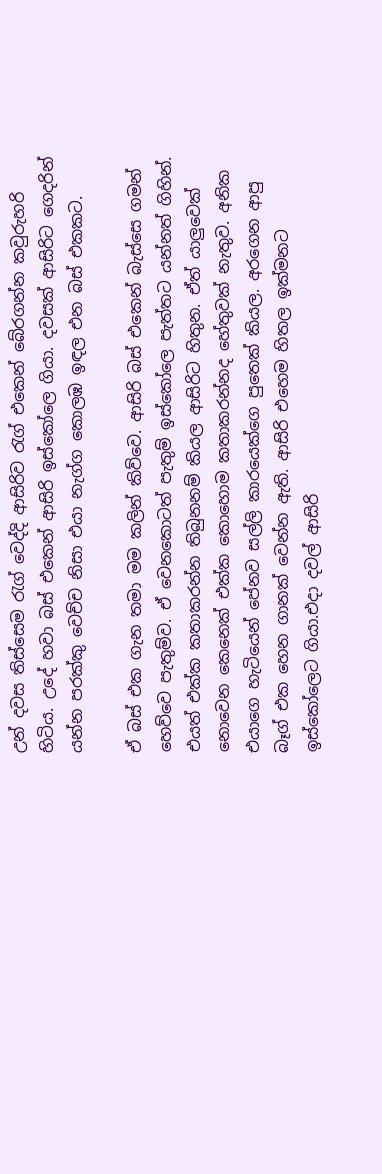උන් දවස තිස්සෙම රැග් වෙද්දි ආසිරිව රැග් එකෙන් බේරගන්න කවුරුහරි හිටිය. උදේ හවා බස් එකෙන් ආසිරි ඉස්කෝලෙ ගියා. දවසක් ආසිරිට ගෙදරින් යන්න පරක්කු වෙච්ච නිසා එයා නැග්ග කොලඹ ඉඳල එන බස් එකකට.

ඒ බස් එක ගැන තමා මම කලින් කිව්වෙ. ආසිරි බස් එකෙන් බැස්සෙ ගමන් හෙව්වෙ පැතුම්ව. ඒ වෙනකොටත් පැතුම් ඉස්කෝලෙ පැත්තට යන්නත් ගිහින්. එයත් එක්ක කතාකරන්න තිබුනනම් කියල ආසිරිට හිතුන. ඒත් යාලුවෙක් නොවෙන කෙනෙක් එක්ක කොහොම කතාකරන්නද හේතුවක් නැතුව. අනික එයාගෙ හැටියෙන් පේනව සල්ලි කාරයෙක්ගෙ පුතෙක් කියල. අරගෙන ආපු බෑග් එක හෙන ගානක් වෙන්න ඇති. ආසිරි එහෙම හිතල ඉක්මනට ඉස්කෝලෙට ගියා.එදා දවල් ආසිරි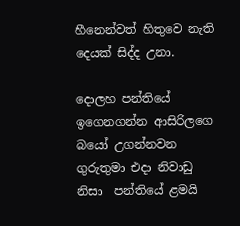හීනෙන්වත් හිතුවෙ නැති දෙයක් සිද්ද උනා.

දොලහ පන්තියේ ඉගෙනගන්න ආසිරිලගෙ බයෝ උගන්නවන ගුරුතුමා එදා නිවාඩු නිසා  පන්තියේ ළමයි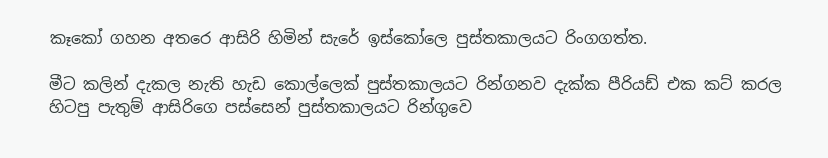කෑකෝ ගහන අතරෙ ආසිරි හිමින් සැරේ ඉස්කෝලෙ පුස්තකාලයට රිංගගත්ත.

මීට කලින් දැකල නැති හැඩ කොල්ලෙක් පුස්තකාලයට රින්ගනව දැක්ක පීරියඩ් එක කට් කරල හිටපු පැතුම් ආසිරිගෙ පස්සෙන් පුස්තකාලයට රින්ගුවෙ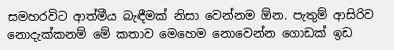සමහරවිට ආත්මීය බැඳීමක් නිසා වෙන්නම ඕන. පැතුම් ආසිරිව නොදැක්කනම් මේ කතාව මෙහෙම නොවෙන්න ගොඩක් ඉඩ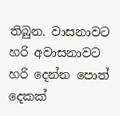තිබුන. වාසනාවට හරි අවාසනාවට හරි දෙන්න පොත් දෙකක්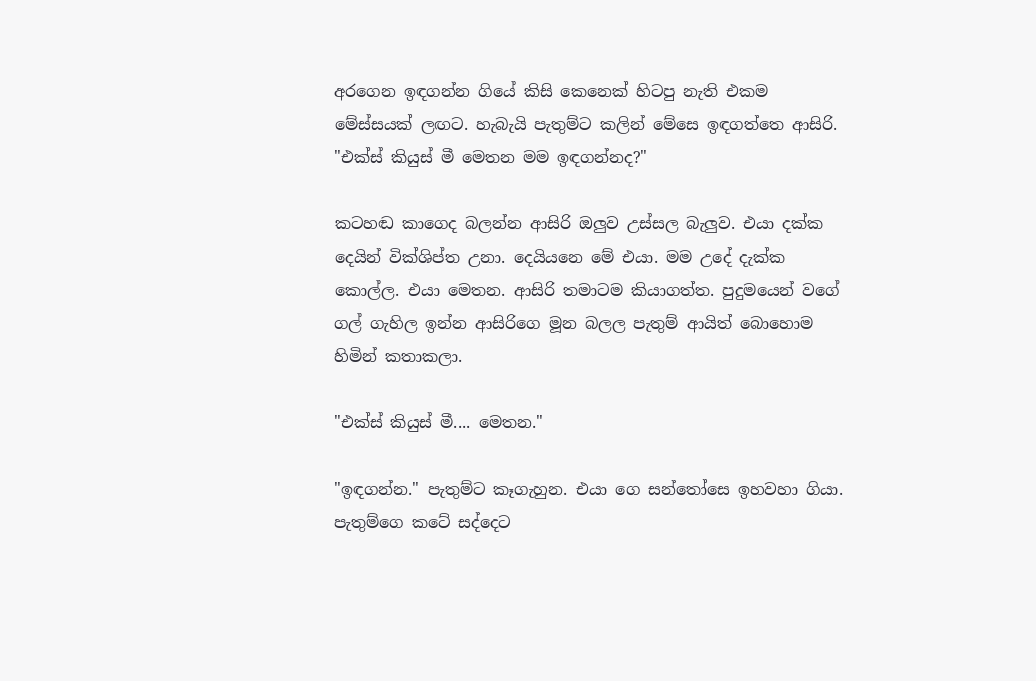අරගෙන ඉඳගන්න ගියේ කිසි කෙනෙක් හිටපු නැති එකම මේස්සයක් ලඟට. හැබැයි පැතුම්ට කලින් මේසෙ ඉඳගත්තෙ ආසිරි.
"එක්ස් කියුස් මී මෙතන මම ඉඳගන්නද?"

කටහඬ කාගෙද බලන්න ආසිරි ඔලුව උස්සල බැලුව. එයා දක්ක දෙයින් වික්ශිප්ත උනා. දෙයියනෙ මේ එයා. මම උදේ දැක්ක කොල්ල. එයා මෙතන. ආසිරි තමාටම කියාගත්ත. පුදුමයෙන් වගේ ගල් ගැහිල ඉන්න ආසිරිගෙ මූන බලල පැතුම් ආයිත් බොහොම හිමින් කතාකලා.

"එක්ස් කියුස් මී.... මෙතන."

"ඉඳගන්න." පැතුම්ට කෑගැහුන. එයා ගෙ සන්තෝසෙ ඉහවහා ගියා. පැතුම්ගෙ කටේ සද්දෙට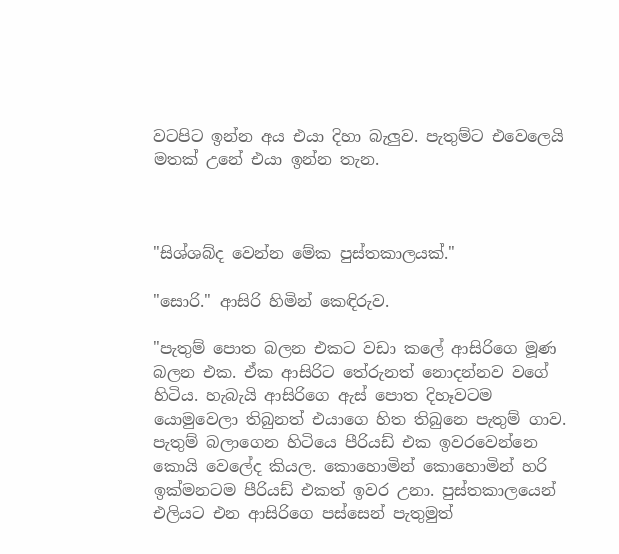වටපිට ඉන්න අය එයා දිහා බැලුව. පැතුම්ට එවෙලෙයි මතක් උනේ එයා ඉන්න තැන.



"සිශ්ශබ්ද වෙන්න මේක පුස්තකාලයක්."

"සොරි." ආසිරි හිමින් කෙඳිරුව.

"පැතුම් පොත බලන එකට වඩා කලේ ආසිරිගෙ මූණ බලන එක. ඒක ආසිරිට තේරුනත් නොදන්නව වගේ හිටිය. හැබැයි ආසිරිගෙ ඇස් පොත දිහෑවටම යොමුවෙලා තිබුනත් එයාගෙ හිත තිබුනෙ පැතුම් ගාව. පැතුම් බලාගෙන හිටියෙ පීරියඩ් එක ඉවරවෙන්නෙ කොයි වෙලේද කියල. කොහොමින් කොහොමින් හරි ඉක්මනටම පීරියඩ් එකත් ඉවර උනා. පුස්තකාලයෙන් එලියට එන ආසිරිගෙ පස්සෙන් පැතුමුත්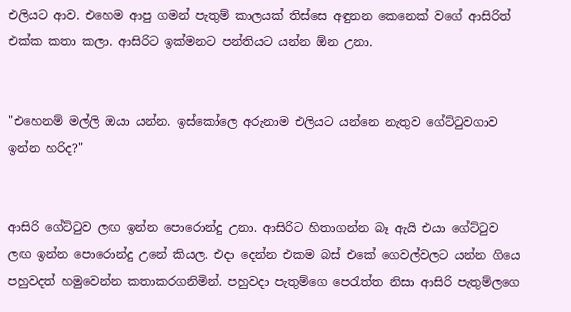එලියට ආව. එහෙම ආපු ගමන් පැතුම් කාලයක් තිස්සෙ අඳුනන කෙනෙක් වගේ ආසිරිත් එක්ක කතා කලා. ආසිරිට ඉක්මනට පන්තියට යන්න ඕන උනා.


"එහෙනම් මල්ලි ඔයා යන්න. ඉස්කෝලෙ අරුනාම එලියට යන්නෙ නැතුව ගේට්ටුවගාව ඉන්න හරිද?"


ආසිරි ගේට්ටුව ලඟ ඉන්න පොරොන්දු උනා. ආසිරිට හිතාගන්න බෑ ඇයි එයා ගේට්ටුව ලඟ ඉන්න පොරොන්දු උනේ කියල. එදා දෙන්න එකම බස් එකේ ගෙවල්වලට යන්න ගියෙ පහුවදත් හමුවෙන්න කතාකරගනිමින්. පහුවදා පැතුම්ගෙ පෙරැත්ත නිසා ආසිරි පැතුම්ලගෙ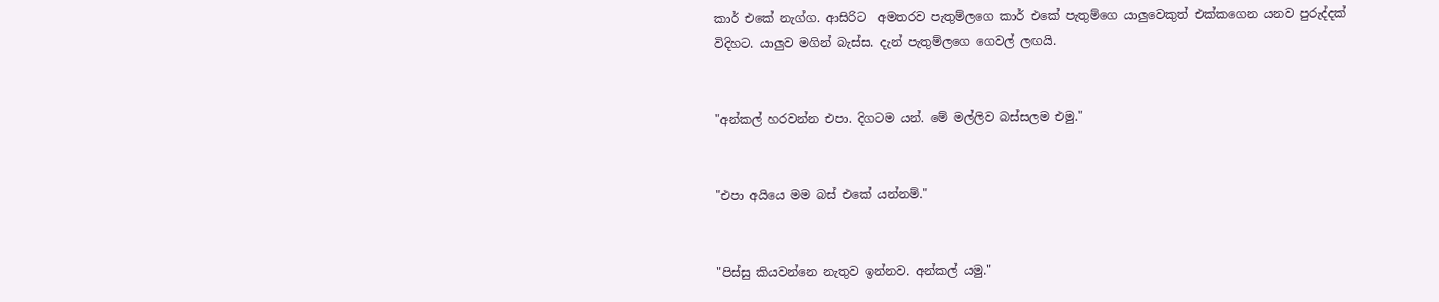කාර් එකේ නැග්ග. ආසිරිට  අමතරව පැතුම්ලගෙ කාර් එකේ පැතුම්ගෙ යාලුවෙකුත් එක්කගෙන යනව පුරුද්දක් විදිහට. යාලුව මගින් බැස්ස. දැන් පැතුම්ලගෙ ගෙවල් ලඟයි.


"අන්කල් හරවන්න එපා. දිගටම යන්. මේ මල්ලිව බස්සලම එමු."


"එපා අයියෙ මම බස් එකේ යන්නම්."


"පිස්සු කියවන්නෙ නැතුව ඉන්නව. අන්කල් යමු."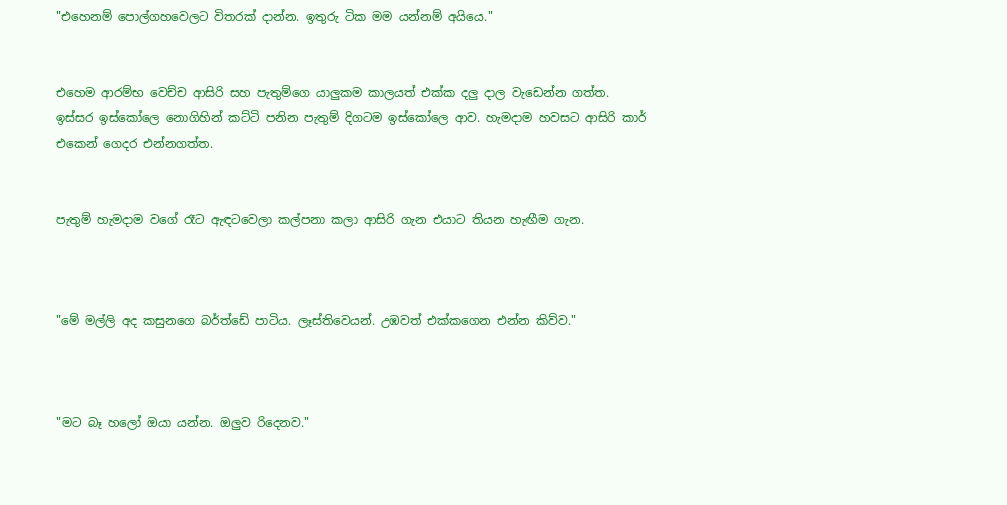"එහෙනම් පොල්ගහවෙලට විතරක් දාන්න. ඉතුරු ටික මම යන්නම් අයියෙ."


එහෙම ආරම්භ වෙච්ච ආසිරි සහ පැතුම්ගෙ යාලුකම කාලයත් එක්ක දලු දාල වැඩෙන්න ගත්ත. ඉස්සර ඉස්කෝලෙ නොගිහින් කට්ටි පනින පැතුම් දිගටම ඉස්කෝලෙ ආව. හැමදාම හවසට ආසිරි කාර් එකෙන් ගෙදර එන්නගත්ත.


පැතුම් හැමදාම වගේ රෑට ඇඳටවෙලා කල්පනා කලා ආසිරි ගැන එයාට තියන හැඟීම ගැන.



"මේ මල්ලි අද කසුනගෙ බර්ත්ඩේ පාටිය. ලෑස්තිවෙයන්. උඹවත් එක්කගෙන එන්න කිව්ව."



"මට බෑ හලෝ ඔයා යන්න. ඔලුව රිදෙනව."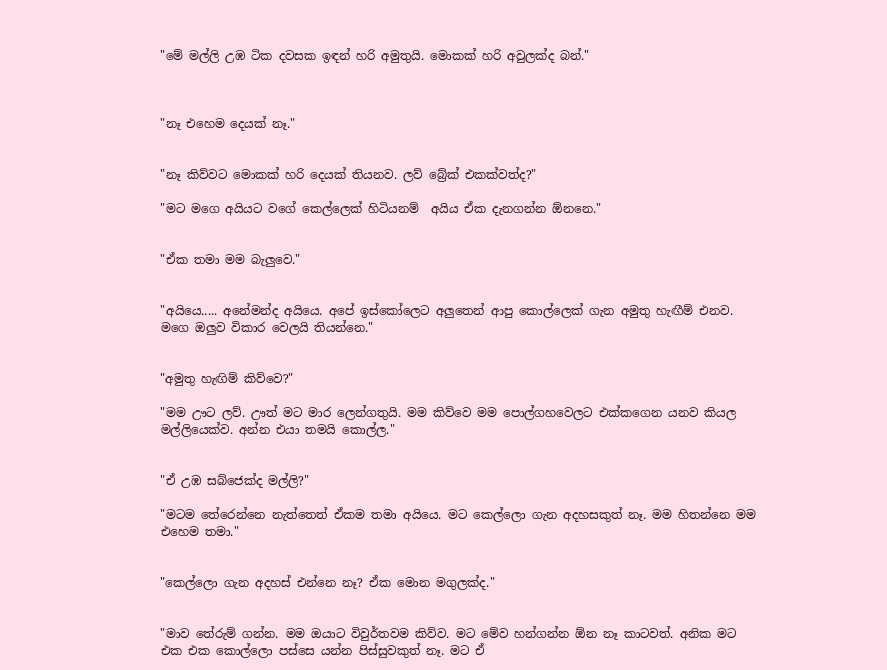"මේ මල්ලි උඹ ටික දවසක ඉඳන් හරි අමුතුයි. මොකක් හරි අවුලක්ද බන්."



"නෑ එහෙම දෙයක් නෑ."


"නෑ කිව්වට මොකක් හරි දෙයක් තියනව. ලව් බ්‍රේක් එකක්වත්ද?"

"මට මගෙ අයියට වගේ කෙල්ලෙක් හිටියනම්  අයිය ඒක දැනගන්න ඕනනෙ."


"ඒක තමා මම බැලුවෙ."


"අයියෙ..... අනේමන්ද අයියෙ. අපේ ඉස්කෝලෙට අලුතෙන් ආපු කොල්ලෙක් ගැන අමුතු හැඟීම් එනව. මගෙ ඔලුව විකාර වෙලයි තියන්නෙ."


"අමුතු හැඟිම් කිව්වෙ?"

"මම ඌට ලව්. ඌත් මට මාර ලෙන්ගතුයි. මම කිව්වෙ මම පොල්ගහවෙලට එක්කගෙන යනව කියල මල්ලියෙක්ව. අන්න එයා තමයි කොල්ල."


"ඒ උඹ සබ්ජෙක්ද මල්ලි?"

"මටම තේරෙන්නෙ නැත්තෙත් ඒකම තමා අයියෙ. මට කෙල්ලො ගැන අදහසකුත් නෑ. මම හිතන්නෙ මම එහෙම තමා."


"කෙල්ලො ගැන අදහස් එන්නෙ නෑ? ඒක මොන මගුලක්ද."


"මාව තේරුම් ගන්න. මම ඔයාට විවුර්තවම කිව්ව. මට මේව හන්ගන්න ඕන නෑ කාටවත්. අනික මට එක එක කොල්ලො පස්සෙ යන්න පිස්සුවකුත් නෑ. මට ඒ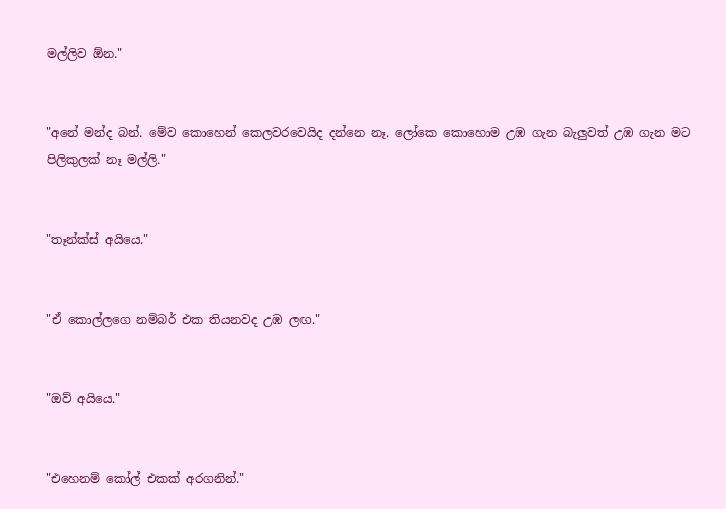මල්ලිව ඕන."


"අනේ මන්ද බන්. මේව කොහෙන් කෙලවරවෙයිද දන්නෙ නෑ. ලෝකෙ කොහොම උඹ ගැන බැලුවත් උඹ ගැන මට පිලිකුලක් නෑ මල්ලි."


"තෑන්ක්ස් අයියෙ."


"ඒ කොල්ලගෙ නම්බර් එක තියනවද උඹ ලඟ."


"ඔව් අයියෙ."


"එහෙනම් කෝල් එකක් අරගනින්."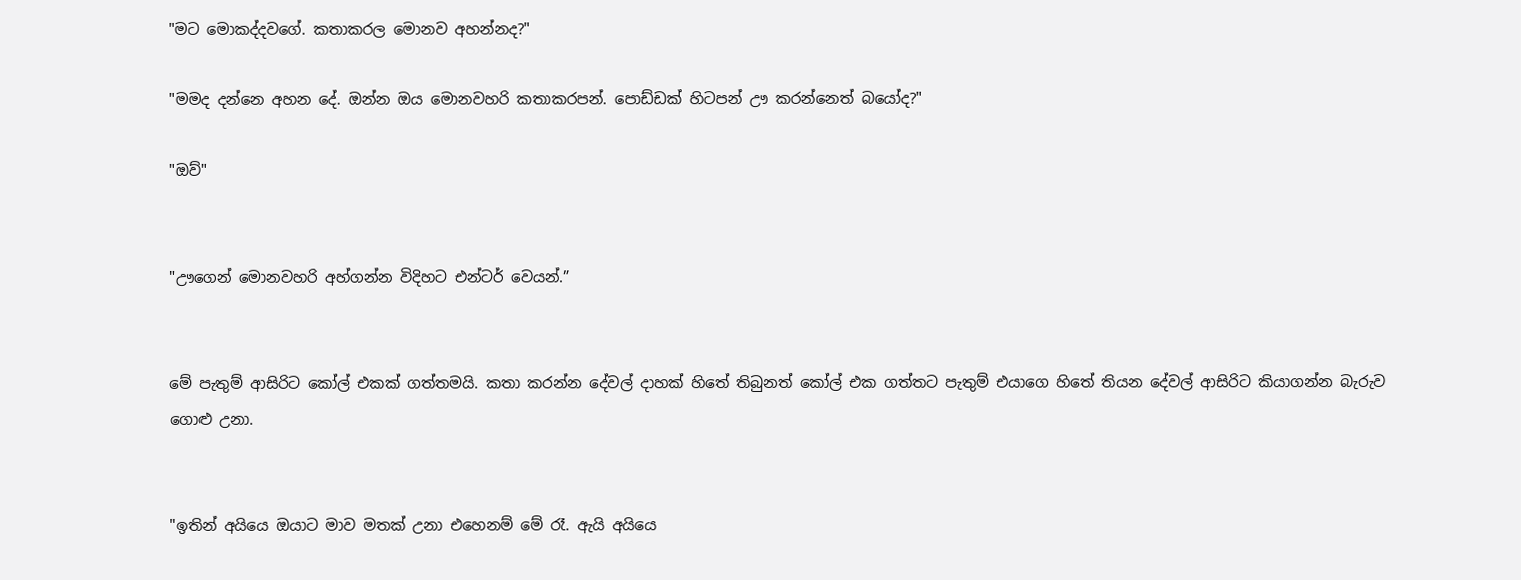"මට මොකද්දවගේ. කතාකරල මොනව අහන්නද?"

"මමද දන්නෙ අහන දේ. ඔන්න ඔය මොනවහරි කතාකරපන්. පොඩ්ඩක් හිටපන් ඌ කරන්නෙත් බයෝද?"

"ඔව්"


"ඌගෙන් මොනවහරි අහ්ගන්න විදිහට එන්ටර් වෙයන්.”


මේ පැතුම් ආසිරිට කෝල් එකක් ගත්තමයි. කතා කරන්න දේවල් දාහක් හිතේ තිබුනත් කෝල් එක ගත්තට පැතුම් එයාගෙ හිතේ තියන දේවල් ආසිරිට කියාගන්න බැරුව ගොළු උනා.


"ඉතින් අයියෙ ඔයාට මාව මතක් උනා එහෙනම් මේ රෑ. ඇයි අයියෙ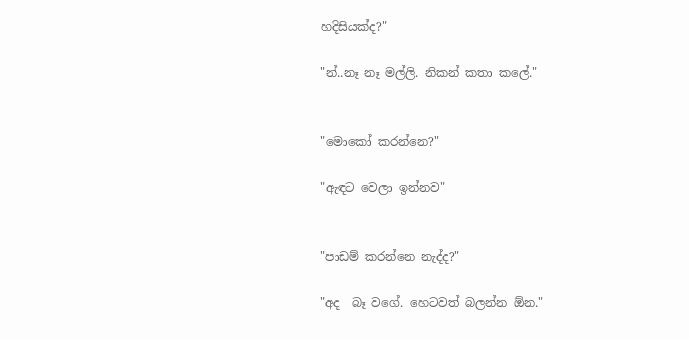හදිසියක්ද?"

"න්..නෑ නෑ මල්ලි. නිකන් කතා කලේ."


"මොකෝ කරන්නෙ?"

"ඇඳට වෙලා ඉන්නව"


"පාඩම් කරන්නෙ නැද්ද?"

"අද  බෑ වගේ. හෙටවත් බලන්න ඕන."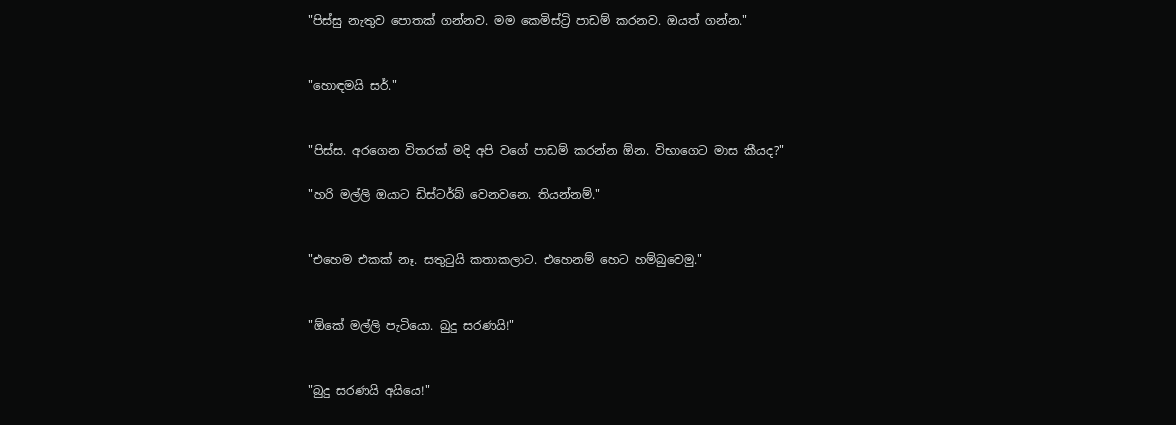"පිස්සු නැතුව පොතක් ගන්නව. මම කෙමිස්ට්‍රි පාඩම් කරනව. ඔයත් ගන්න."


"හොඳමයි සර්."


"පිස්ස. අරගෙන විතරක් මදි අපි වගේ පාඩම් කරන්න ඕන. විභාගෙට මාස කීයද?"

"හරි මල්ලි ඔයාට ඩිස්ටර්බ් වෙනවනෙ. තියන්නම්."


"එහෙම එකක් නෑ. සතුටුයි කතාකලාට. එහෙනම් හෙට හම්බුවෙමු."


"ඕකේ මල්ලි පැටියො. බුදු සරණයි!"


"බුදු සරණයි අයියෙ!"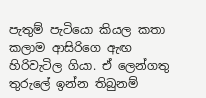පැතුම් පැටියො කියල කතා කලාම ආසිරිගෙ ඇඟ හිරිවැටිල ගියා. ඒ ලෙන්ගතු තුරුලේ ඉන්න තිබුනම්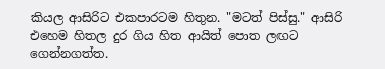කියල ආසිරිට එකපාරටම හිතුන. "මටත් පිස්සු." ආසිරි එහෙම හිතල දුර ගිය හිත ආයිත් පොත ලඟට ගෙන්නගත්ත.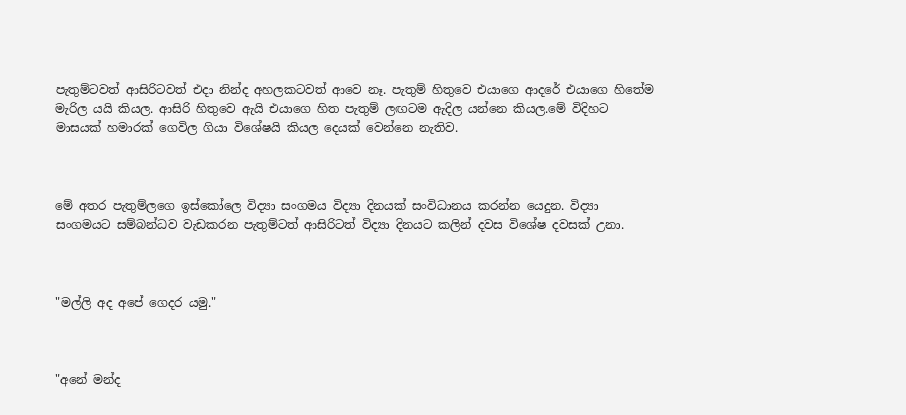පැතුම්ටවත් ආසිරිටවත් එදා නින්ද අහලකටවත් ආවෙ නෑ. පැතුම් හිතුවෙ එයාගෙ ආදරේ එයාගෙ හිතේම මැරිල යයි කියල. ආසිරි හිතුවෙ ඇයි එයාගෙ හිත පැතුම් ලඟටම ඇදිල යන්නෙ කියල.මේ විදිහට මාසයක් හමාරක් ගෙවිල ගියා විශේෂයි කියල දෙයක් වෙන්නෙ නැතිව.



මේ අතර පැතුම්ලගෙ ඉස්කෝලෙ විද්‍යා සංගමය විද්‍යා දිනයක් සංවිධානය කරන්න යෙදුන. විද්‍යා සංගමයට සම්බන්ධව වැඩකරන පැතුම්ටත් ආසිරිටත් විද්‍යා දිනයට කලින් දවස විශේෂ දවසක් උනා.



"මල්ලි අද අපේ ගෙදර යමු."



"අනේ මන්ද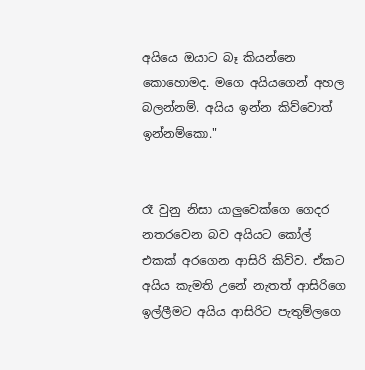අයියෙ ඔයාට බෑ කියන්නෙ කොහොමද. මගෙ අයියගෙන් අහල බලන්නම්. අයිය ඉන්න කිව්වොත් ඉන්නම්කො."


රෑ වුනු නිසා යාලුවෙක්ගෙ ගෙදර නතරවෙන බව අයියට කෝල් එකක් අරගෙන ආසිරි කිව්ව. ඒකට අයිය කැමති උනේ නැතත් ආසිරිගෙ ඉල්ලීමට අයිය ආසිරිට පැතුම්ලගෙ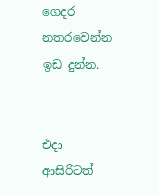ගෙදර නතරවෙන්න ඉඩ දුන්න.


එදා ආසිරිටත්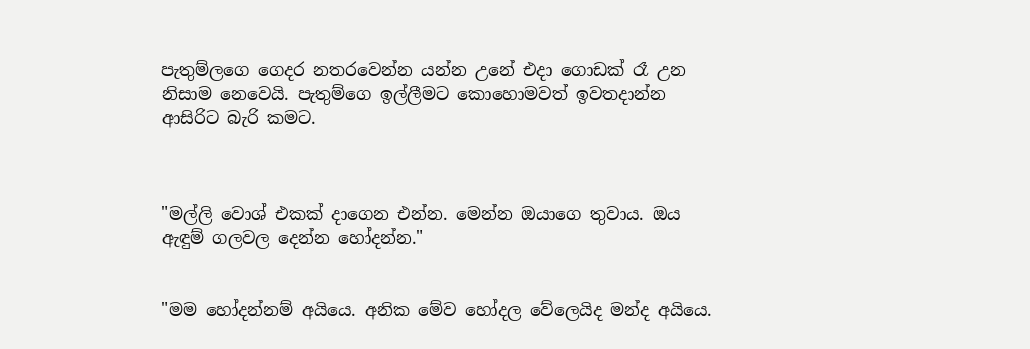පැතුම්ලගෙ ගෙදර නතරවෙන්න යන්න උනේ එදා ගොඩක් රෑ උන නිසාම නෙවෙයි. පැතුම්ගෙ ඉල්ලීමට කොහොමවත් ඉවතදාන්න ආසිරිට බැරි කමට.



"මල්ලි වොශ් එකක් දාගෙන එන්න. මෙන්න ඔයාගෙ තුවාය. ඔය ඇඳුම් ගලවල දෙන්න හෝදන්න."


"මම හෝදන්නම් අයියෙ. අනික මේව හෝදල වේලෙයිද මන්ද අයියෙ.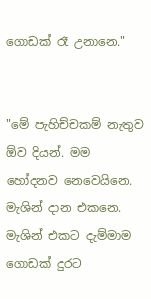ගොඩක් රෑ උනානෙ."


"මේ පැහිච්චකම් නැතුව ඕව දියන්. මම හෝදනව නෙවෙයිනෙ. මැශින් දාන එකනෙ. මැශින් එකට දැම්මාම ගොඩක් දුරට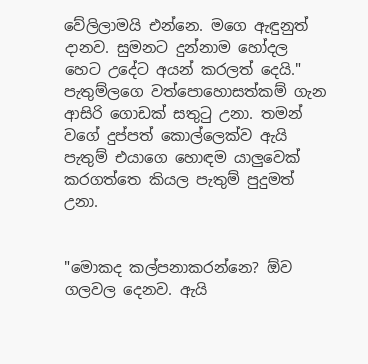වේලිලාමයි එන්නෙ. මගෙ ඇඳුනුත් දානව. සුමනට දුන්නාම හෝදල හෙට උදේට අයන් කරලත් දෙයි." පැතුම්ලගෙ වත්පොහොසත්කම් ගැන ආසිරි ගොඩක් සතුටු උනා. තමන් වගේ දුප්පත් කොල්ලෙක්ව ඇයි පැතුම් එයාගෙ හොඳම යාලුවෙක් කරගත්තෙ කියල පැතුම් පුදුමත් උනා.


"මොකද කල්පනාකරන්නෙ? ඕව ගලවල දෙනව. ඇයි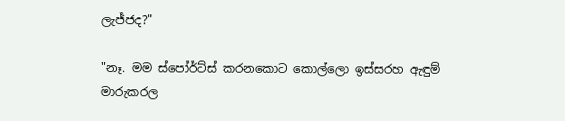ලැජ්ජද?"

"නෑ. මම ස්පෝර්ට්ස් කරනකොට කොල්ලො ඉස්සරහ ඇඳුම් මාරුකරල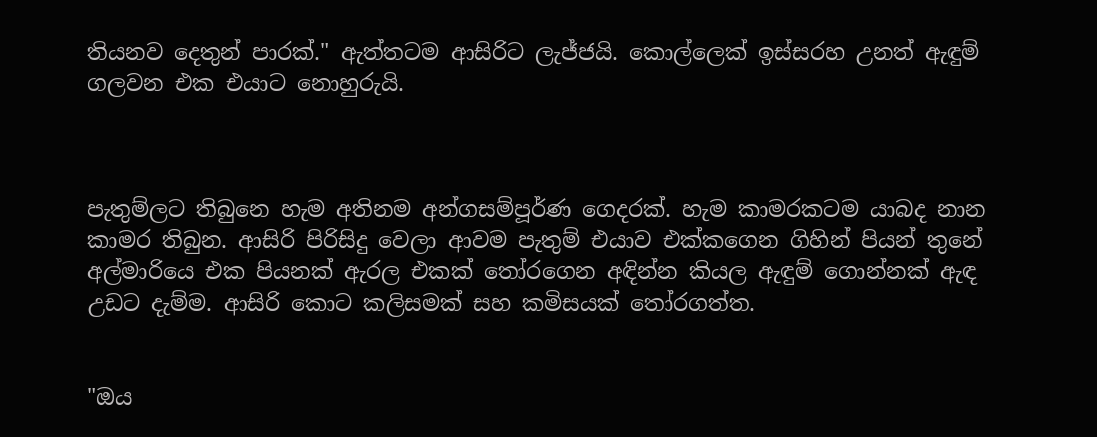තියනව දෙතුන් පාරක්." ඇත්තටම ආසිරිට ලැජ්ජයි. කොල්ලෙක් ඉස්සරහ උනත් ඇඳුම් ගලවන එක එයාට නොහුරුයි.



පැතුම්ලට තිබුනෙ හැම අතිනම අන්ගසම්පූර්ණ ගෙදරක්. හැම කාමරකටම යාබද නාන කාමර තිබුන. ආසිරි පිරිසිදු වෙලා ආවම පැතුම් එයාව එක්කගෙන ගිහින් පියන් තුනේ අල්මාරියෙ එක පියනක් ඇරල එකක් තෝරගෙන අඳින්න කියල ඇඳුම් ගොන්නක් ඇඳ උඩට දැම්ම. ආසිරි කොට කලිසමක් සහ කමිසයක් තෝරගත්ත.


"ඔය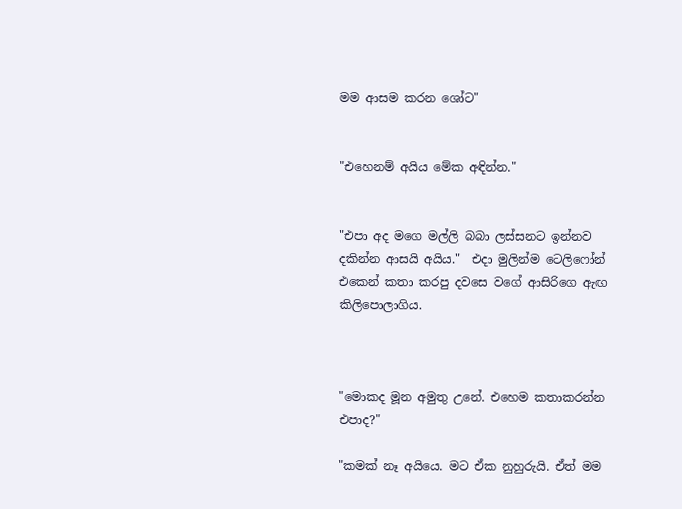මම ආසම කරන ශෝට"


"එහෙනම් අයිය මේක අඳින්න."


"එපා අද මගෙ මල්ලි බබා ලස්සනට ඉන්නව දකින්න ආසයි අයිය."  එදා මුලින්ම ටෙලිෆෝන් එකෙන් කතා කරපු දවසෙ වගේ ආසිරිගෙ ඇඟ කිලිපොලාගිය.



"මොකද මූන අමුතු උනේ. එහෙම කතාකරන්න එපාද?"

"කමක් නෑ අයියෙ. මට ඒක නුහුරුයි. ඒත් මම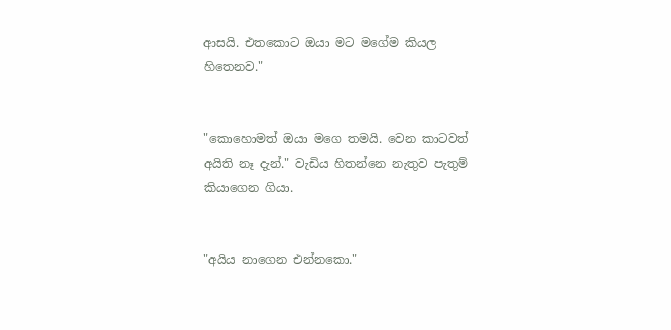ආසයි. එතකොට ඔයා මට මගේම කියල හිතෙනව."


"කොහොමත් ඔයා මගෙ තමයි. වෙන කාටවත් අයිති නෑ දැන්." වැඩිය හිතන්නෙ නැතුව පැතුම් කියාගෙන ගියා.


"අයිය නාගෙන එන්නකො."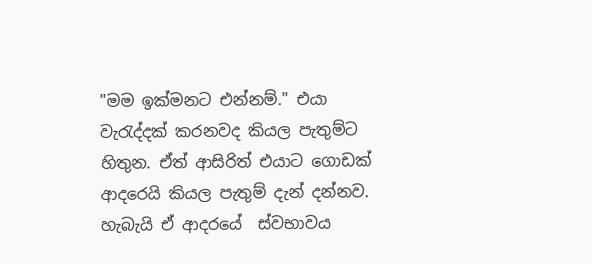"මම ඉක්මනට එන්නම්." එයා වැරැද්දක් කරනවද කියල පැතුම්ට හිතුන. ඒත් ආසිරිත් එයාට ගොඩක් ආදරෙයි කියල පැතුම් දැන් දන්නව. හැබැයි ඒ ආදරයේ  ස්වභාවය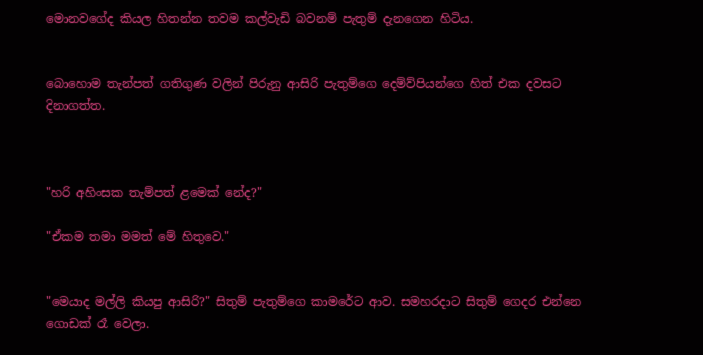මොනවගේද කියල හිතන්න තවම කල්වැඩි බවනම් පැතුම් දැනගෙන හිටිය.


බොහොම තැන්පත් ගතිගුණ වලින් පිරුනු ආසිරි පැතුම්ගෙ දෙම්ව්පියන්ගෙ හිත් එක දවසට දිනාගත්ත.



"හරි අහිංසක තැම්පත් ළමෙක් නේද?"

"ඒකම තමා මමත් මේ හිතුවෙ."


"මෙයාද මල්ලි කියපු ආසිරි?" සිතුම් පැතුම්ගෙ කාමරේට ආව. සමහරදාට සිතුම් ගෙදර එන්නෙ ගොඩක් රෑ වෙලා.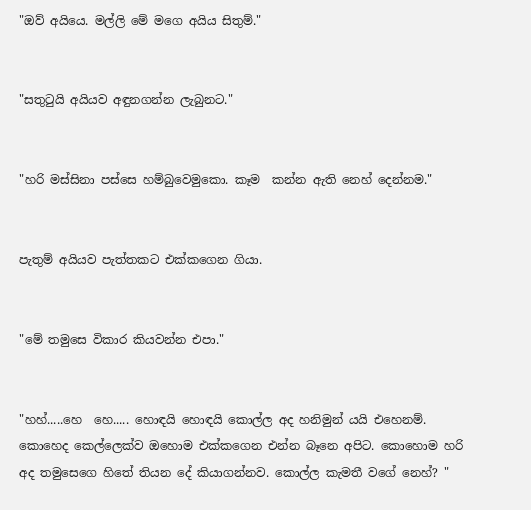"ඔව් අයියෙ. මල්ලි මේ මගෙ අයිය සිතුම්."


"සතුටුයි අයියව අඳුනගන්න ලැබුනට."


"හරි මස්සිනා පස්සෙ හම්බුවෙමුකො. කෑම  කන්න ඇති නෙහ් දෙන්නම."


පැතුම් අයියව පැත්තකට එක්කගෙන ගියා.


"මේ තමුසෙ විකාර කියවන්න එපා."


"හහ්.....හෙ  හෙ..... හොඳයි හොඳයි කොල්ල අද හනිමුන් යයි එහෙනම්. කොහෙද කෙල්ලෙක්ව ඔහොම එක්කගෙන එන්න බෑනෙ අපිට. කොහොම හරි අද තමුසෙගෙ හිතේ තියන දේ කියාගන්නව. කොල්ල කැමතී වගේ නෙහ්? "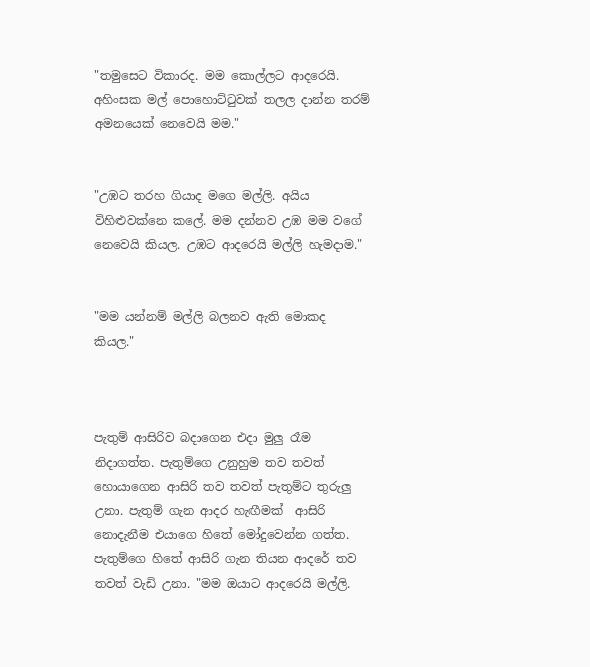"තමුසෙට විකාරද. මම කොල්ලට ආදරෙයි. අහිංසක මල් පොහොට්ටුවක් තලල දාන්න තරම් අමනයෙක් නෙවෙයි මම."


"උඹට තරහ ගියාද මගෙ මල්ලි. අයිය විහිළුවක්නෙ කලේ. මම දන්නව උඹ මම වගේ නෙවෙයි කියල. උඹට ආදරෙයි මල්ලි හැමදාම."


"මම යන්නම් මල්ලි බලනව ඇති මොකද කියල."



පැතුම් ආසිරිව බදාගෙන එදා මුලු රෑම නිදාගත්ත. පැතුම්ගෙ උනුහුම තව තවත් හොයාගෙන ආසිරි තව තවත් පැතුම්ට තුරුලු උනා. පැතුම් ගැන ආදර හැඟීමක්  ආසිරි නොදැනීම එයාගෙ හිතේ මෝදුවෙන්න ගත්ත. පැතුම්ගෙ හිතේ ආසිරි ගැන තියන ආදරේ තව තවත් වැඩි උනා. "මම ඔයාට ආදරෙයි මල්ලි.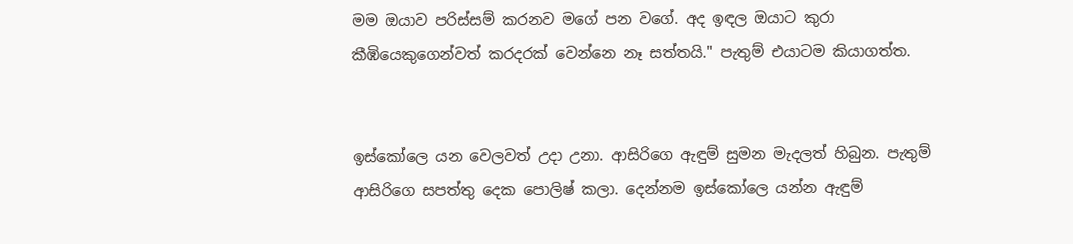මම ඔයාව පරිස්සම් කරනව මගේ පන වගේ. අද ඉඳල ඔයාට කුරා කීඹියෙකුගෙන්වත් කරදරක් වෙන්නෙ නෑ සත්තයි." පැතුම් එයාටම කියාගත්ත.


ඉස්කෝලෙ යන වෙලවත් උදා උනා. ආසිරිගෙ ඇඳුම් සුමන මැදලත් හිබුන. පැතුම් ආසිරිගෙ සපත්තු දෙක පොලිෂ් කලා. දෙන්නම ඉස්කෝලෙ යන්න ඇඳුම්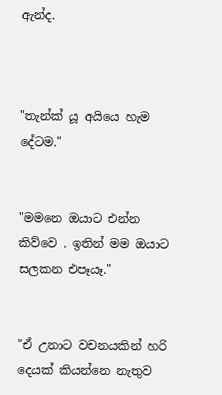ඇන්ද.



"තැන්ක් යූ අයියෙ හැම දේටම."


"මමනෙ ඔයාට එන්න කිව්වෙ . ඉතින් මම ඔයාට සලකන එපෑයෑ."


"ඒ උනාට වචනයකින් හරි දෙයක් කියන්නෙ නැතුව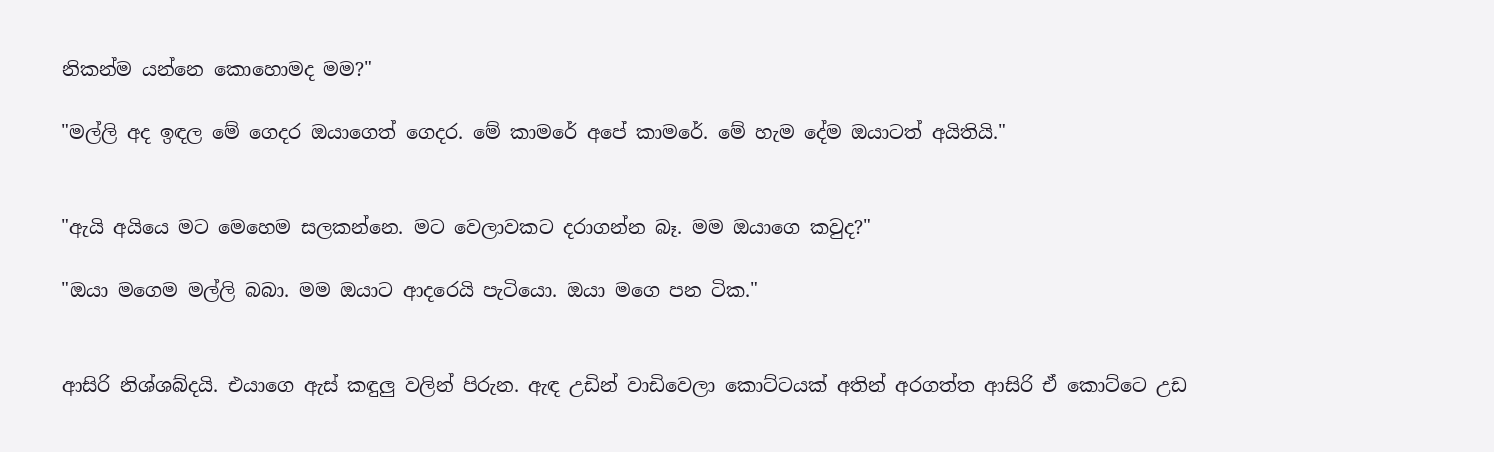නිකන්ම යන්නෙ කොහොමද මම?"

"මල්ලි අද ඉඳල මේ ගෙදර ඔයාගෙත් ගෙදර. මේ කාමරේ අපේ කාමරේ. මේ හැම දේම ඔයාටත් අයිතියි."


"ඇයි අයියෙ මට මෙහෙම සලකන්නෙ. මට වෙලාවකට දරාගන්න බෑ. මම ඔයාගෙ කවුද?"

"ඔයා මගෙම මල්ලි බබා. මම ඔයාට ආදරෙයි පැටියො. ඔයා මගෙ පන ටික."


ආසිරි නිශ්ශබ්දයි. එයාගෙ ඇස් කඳුලු වලින් පිරුන. ඇඳ උඩින් වාඩිවෙලා කොට්ටයක් අතින් අරගත්ත ආසිරි ඒ කොට්ටෙ උඩ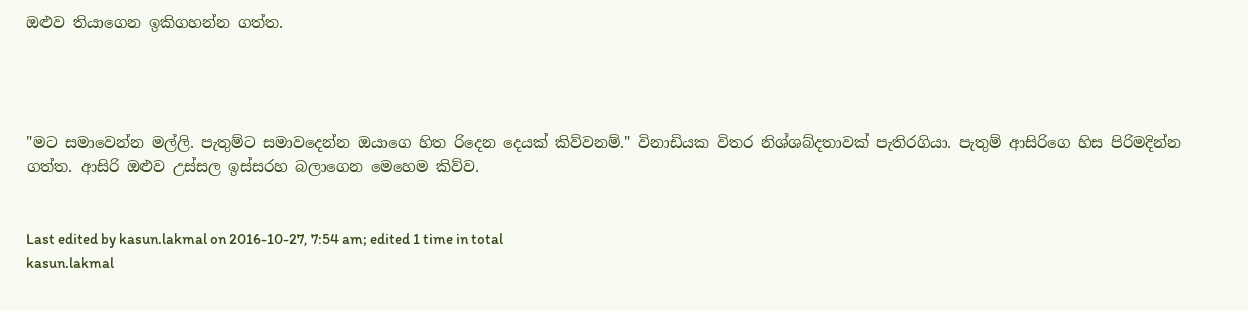ඔළුව තියාගෙන ඉකිගහන්න ගත්ත.




"මට සමාවෙන්න මල්ලි. පැතුම්ට සමාවදෙන්න ඔයාගෙ හිත රිදෙන දෙයක් කිව්වනම්." විනාඩියක විතර නිශ්ශබ්දතාවක් පැතිරගියා. පැතුම් ආසිරිගෙ හිස පිරිමදින්න ගත්ත. ආසිරි ඔළුව උස්සල ඉස්සරහ බලාගෙන මෙහෙම කිව්ව.


Last edited by kasun.lakmal on 2016-10-27, 7:54 am; edited 1 time in total
kasun.lakmal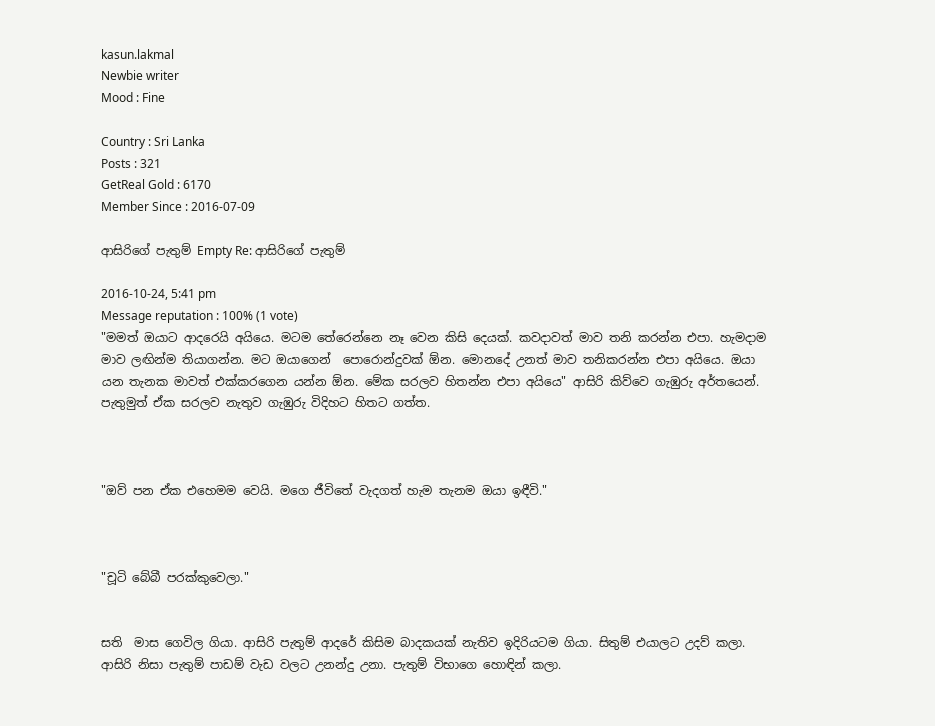kasun.lakmal
Newbie writer
Mood : Fine

Country : Sri Lanka
Posts : 321
GetReal Gold : 6170
Member Since : 2016-07-09

ආසිරිගේ පැතුම් Empty Re: ආසිරිගේ පැතුම්

2016-10-24, 5:41 pm
Message reputation : 100% (1 vote)
"මමත් ඔයාට ආදරෙයි අයියෙ. මටම තේරෙන්නෙ නෑ වෙන කිසි දෙයක්. කවදාවත් මාව තනි කරන්න එපා. හැමදාම මාව ලඟින්ම තියාගන්න. මට ඔයාගෙන්  පොරොන්දුවක් ඕන. මොනදේ උනත් මාව තනිකරන්න එපා අයියෙ. ඔයා යන තැනක මාවත් එක්කරගෙන යන්න ඕන. මේක සරලව හිතන්න එපා අයියෙ" ආසිරි කිව්වෙ ගැඹුරු අර්තයෙන්. පැතුමුත් ඒක සරලව නැතුව ගැඹුරු විදිහට හිතට ගත්ත.



"ඔව් පන ඒක එහෙමම වෙයි. මගෙ ජීවිතේ වැදගත් හැම තැනම ඔයා ඉඳීවි."



"චූටි බේබී පරක්කුවෙලා."


සති  මාස ගෙවිල ගියා. ආසිරි පැතුම් ආදරේ කිසිම බාදකයක් නැතිව ඉදිරියටම ගියා. සිතුම් එයාලට උදව් කලා. ආසිරි නිසා පැතුම් පාඩම් වැඩ වලට උනන්දු උනා. පැතුම් විභාගෙ හොඳින් කලා.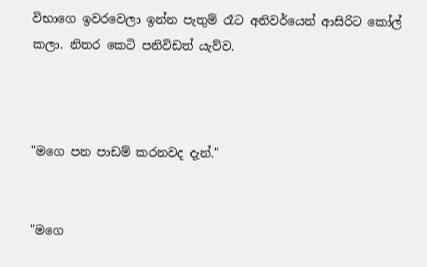විභාගෙ ඉවරවෙලා ඉන්න පැතුම් රෑට අනිවර්යෙන් ආසිරිට කෝල් කලා. නිතර කෙටි පනිවිඩත් යැව්ව.



"මගෙ පන පාඩම් කරනවද දැන්."


"මගෙ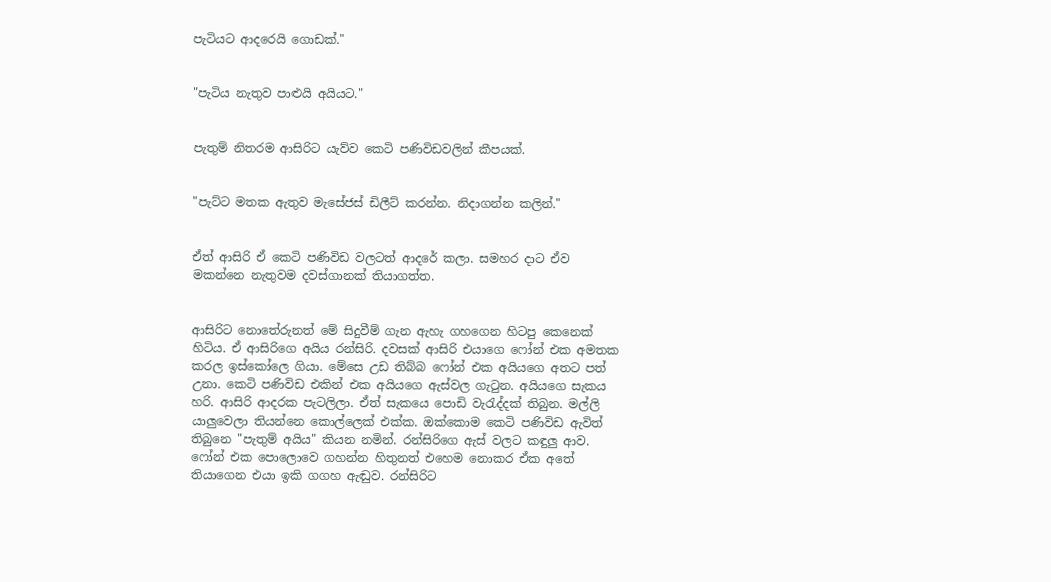පැටියට ආදරෙයි ගොඩක්."


"පැටිය නැතුව පාළුයි අයියට."


පැතුම් නිතරම ආසිරිට යැව්ව කෙටි පණිවිඩවලින් කීපයක්.


"පැට්ට මතක ඇතුව මැසේජස් ඩිලීට් කරන්න. නිදාගන්න කලින්."


ඒත් ආසිරි ඒ කෙටි පණිවිඩ වලටත් ආදරේ කලා. සමහර දාට ඒව මකන්නෙ නැතුවම දවස්ගානක් තියාගත්ත.


ආසිරිට නොතේරුනත් මේ සිදුවීම් ගැන ඇහැ ගහගෙන හිටපු කෙනෙක් හිටිය. ඒ ආසිරිගෙ අයිය රන්සිරි. දවසක් ආසිරි එයාගෙ ෆෝන් එක අමතක කරල ඉස්කෝලෙ ගියා. මේසෙ උඩ තිබ්බ ෆෝන් එක අයියගෙ අතට පත් උනා. කෙටි පණිවිඩ එකින් එක අයියගෙ ඇස්වල ගැටුන. අයියගෙ සැකය හරි. ආසිරි ආදරක පැටලිලා. ඒත් සැකයෙ පොඩි වැරැද්දක් තිබුන. මල්ලි යාලුවෙලා තියන්නෙ කොල්ලෙක් එක්ක. ඔක්කොම කෙටි පණිවිඩ ඇවිත් තිබුනෙ "පැතුම් අයිය" කියන නමින්. රන්සිරිගෙ ඇස් වලට කඳුලු ආව. ෆෝන් එක පොලොවෙ ගහන්න හිතුනත් එහෙම නොකර ඒක අතේ තියාගෙන එයා ඉකි ගගහ ඇඬුව. රන්සිරිට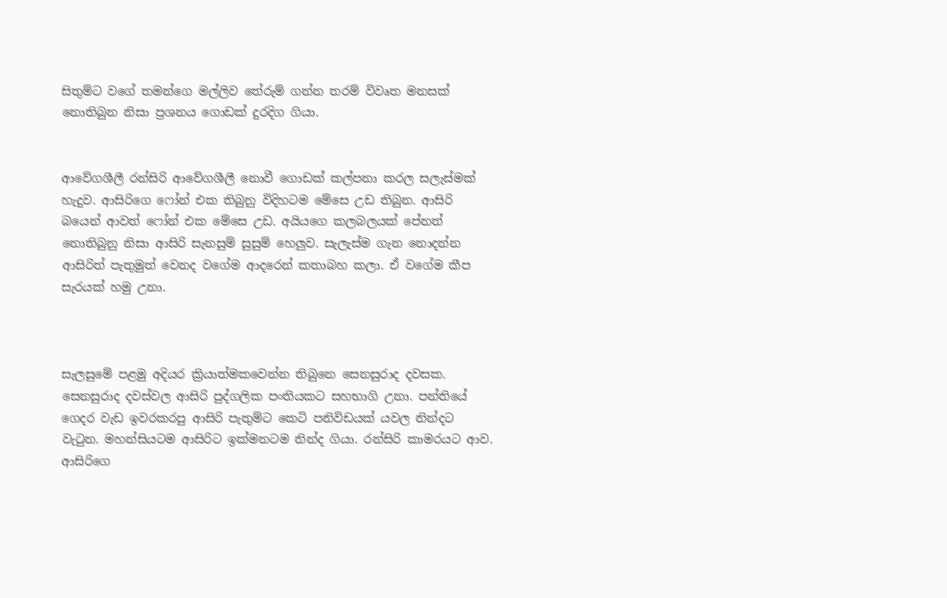සිතුම්ට වගේ තමන්ගෙ මල්ලිව තේරුම් ගන්න තරම් විවෘත මනසක් නොතිබුන නිසා ප්‍රශනය ගොඩක් දුරදිග ගියා.


ආවේගශීලී රන්සිරි ආවේගශීලී නොවී ගොඩක් කල්පනා කරල සලැස්මක් හැදුව. ආසිරිගෙ ෆෝන් එක තිබුනු විදිහටම මේසෙ උඩ තිබුන. ආසිරි බයෙන් ආවත් ෆෝන් එක මේසෙ උඩ. අයියගෙ කලබලයක් පේනත් නොතිබුනු නිසා ආසිරි සැනසුම් සුසුම් හෙලුව. සැලැස්ම ගැන නොදන්න ආසිරිත් පැතුමුත් වෙනද වගේම ආදරෙන් කතාබහ කලා. ඒ වගේම කීප සැරයක් හමු උනා.



සැලසුමේ පළමු අදියර ක්‍රියාත්මකවෙන්න තිබුනෙ සෙනසුරාද දවසක. සෙනසුරාද දවස්වල ආසිරි පුද්ගලික පංතියකට සහභාගි උනා. පන්තියේ ගෙදර වැඩ ඉවරකරපු ආසිරි පැතුම්ට කෙටි පනිවිඩයක් යවල නින්දට වැටුන. මහන්සියටම ආසිරිට ඉක්මනටම නින්ද ගියා. රන්සිරි කාමරයට ආව. ආසිරිගෙ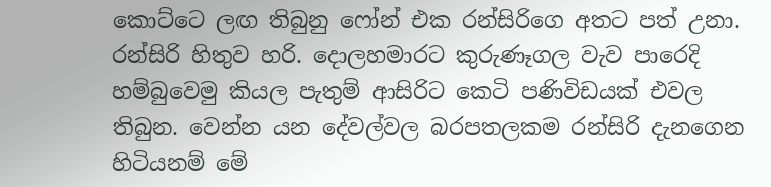කොට්ටෙ ලඟ තිබුනු ෆෝන් එක රන්සිරිගෙ අතට පත් උනා. රන්සිරි හිතුව හරි. දොලහමාරට කුරුණෑගල වැව පාරෙදි හම්බුවෙමු කියල පැතුම් ආසිරිට කෙටි පණිවිඩයක් එවල තිබුන. වෙන්න යන දේවල්වල බරපතලකම රන්සිරි දැනගෙන හිටියනම් මේ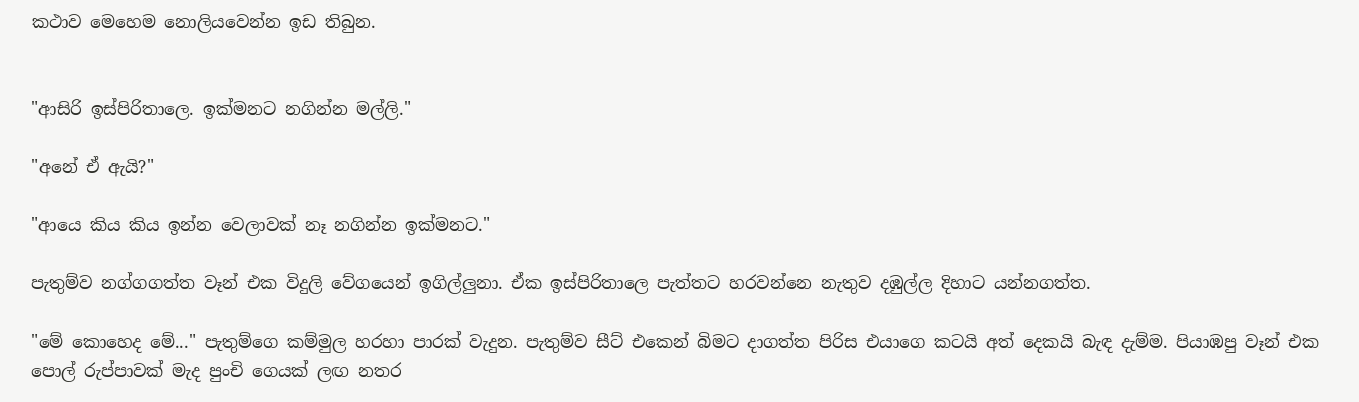කථාව මෙහෙම නොලියවෙන්න ඉඩ තිබුන.


"ආසිරි ඉස්පිරිතාලෙ. ඉක්මනට නගින්න මල්ලි."

"අනේ ඒ ඇයි?"

"ආයෙ කිය කිය ඉන්න වෙලාවක් නෑ නගින්න ඉක්මනට."

පැතුම්ව නග්ගගත්ත වෑන් එක විදුලි වේගයෙන් ඉගිල්ලුනා. ඒක ඉස්පිරිතාලෙ පැත්තට හරවන්නෙ නැතුව දඹුල්ල දිහාට යන්නගත්ත.

"මේ කොහෙද මේ..." පැතුම්ගෙ කම්මුල හරහා පාරක් වැදුන. පැතුම්ව සීට් එකෙන් බිමට දාගත්ත පිරිස එයාගෙ කටයි අත් දෙකයි බැඳ දැම්ම. පියාඹපු වෑන් එක පොල් රුප්පාවක් මැද පුංචි ගෙයක් ලඟ නතර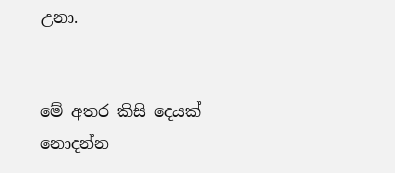උනා.


මේ අතර කිසි දෙයක් නොදන්න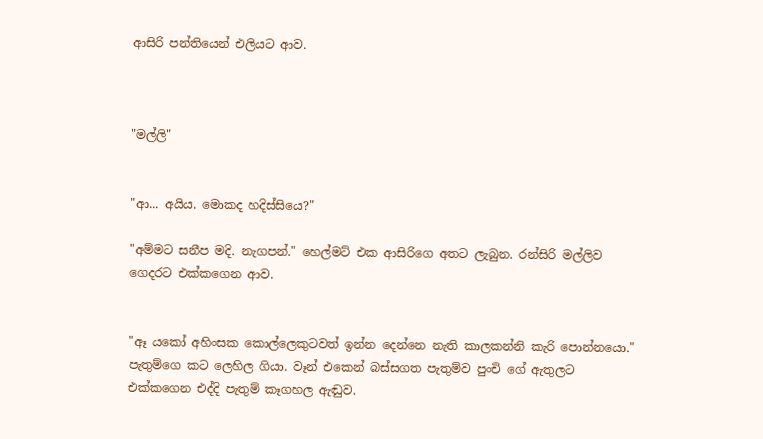ආසිරි පන්තියෙන් එලියට ආව.



"මල්ලි"


"ආ... අයිය. මොකද හදිස්සියෙ?"

"අම්මට සනීප මදි. නැගපන්." හෙල්මට් එක ආසිරිගෙ අතට ලැබුන. රන්සිරි මල්ලිව ගෙදරට එක්කගෙන ආව.


"ඈ යකෝ අහිංසක කොල්ලෙකුටවත් ඉන්න දෙන්නෙ නැති කාලකන්නි කැරි පොන්නයො." පැතුම්ගෙ කට ලෙහිල ගියා. වෑන් එකෙන් බස්සගත පැතුම්ව පුංචි ගේ ඇතුලට එක්කගෙන එද්දි පැතුම් කෑගහල ඇඬුව.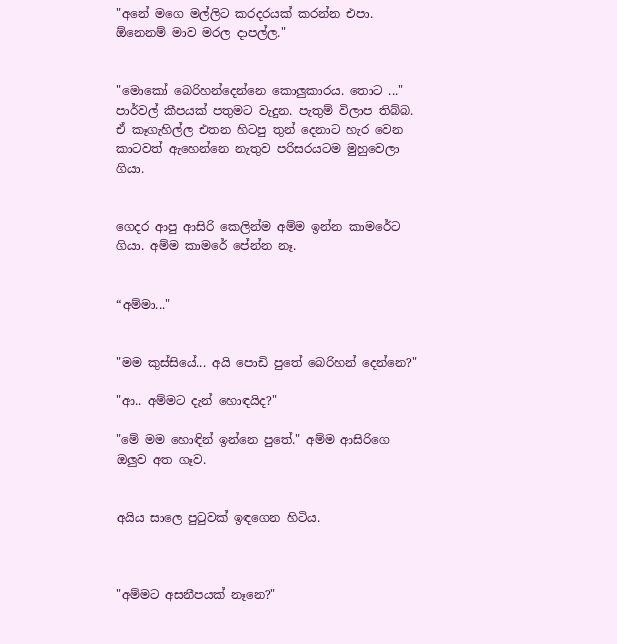"අනේ මගෙ මල්ලිට කරදරයක් කරන්න එපා. ඕනෙනම් මාව මරල දාපල්ල."


"මොකෝ බෙරිහන්දෙන්නෙ කොලුකාරය. තොට ..." පාර්වල් කීපයක් පතුමට වැදුන. පැතුම් විලාප තිබ්බ. ඒ කෑගැහිල්ල එතන හිටපු තුන් දෙනාට හැර වෙන කාටවත් ඇහෙන්නෙ නැතුව පරිසරයටම මුහුවෙලා ගියා.


ගෙදර ආපු ආසිරි කෙලින්ම අම්ම ඉන්න කාමරේට ගියා. අම්ම කාමරේ පේන්න නෑ.


“අම්මා..."


"මම කුස්සියේ... අයි පොඩි පුතේ බෙරිහන් දෙන්නෙ?"

"ආ.. අම්මට දැන් හොඳයිද?"

"මේ මම හොඳින් ඉන්නෙ පුතේ." අම්ම ආසිරිගෙ ඔලුව අත ගෑව.


අයිය සාලෙ පුටුවක් ඉඳගෙන හිටිය.



"අම්මට අසනීපයක් නෑනෙ?"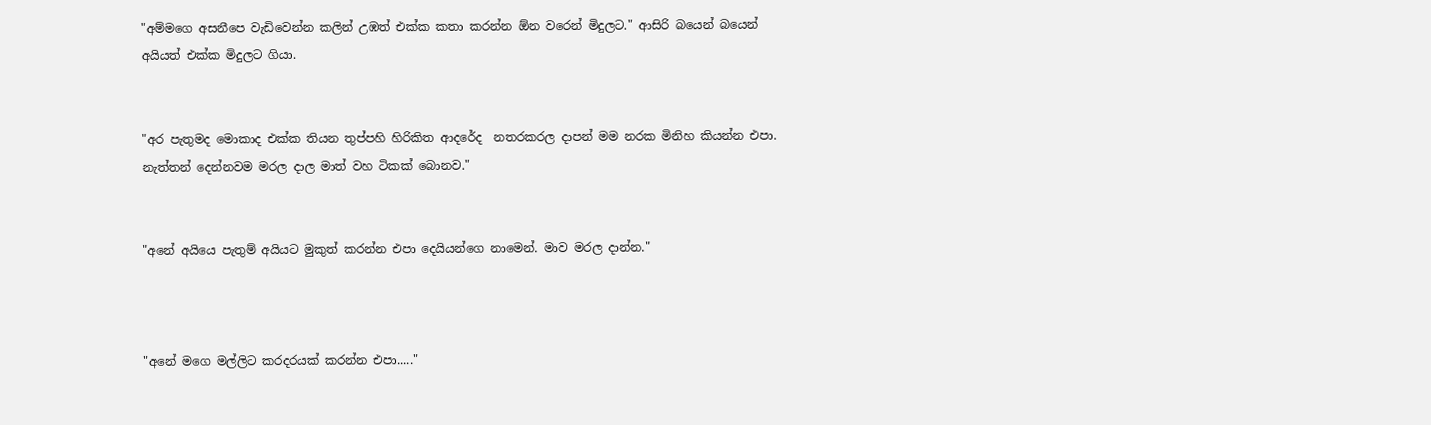"අම්මගෙ අසනීපෙ වැඩිවෙන්න කලින් උඹත් එක්ක කතා කරන්න ඕන වරෙන් මිදුලට." ආසිරි බයෙන් බයෙන් අයියත් එක්ක මිදුලට ගියා.


"අර පැතුමද මොකාද එක්ක තියන තුප්පහි හිරිකිත ආදරේද  නතරකරල දාපන් මම නරක මිනිහ කියන්න එපා. නැත්තන් දෙන්නවම මරල දාල මාත් වහ ටිකක් බොනව."


"අනේ අයියෙ පැතුම් අයියට මුකුත් කරන්න එපා දෙයියන්ගෙ නාමෙන්. මාව මරල දාන්න."



"අනේ මගෙ මල්ලිට කරදරයක් කරන්න එපා....."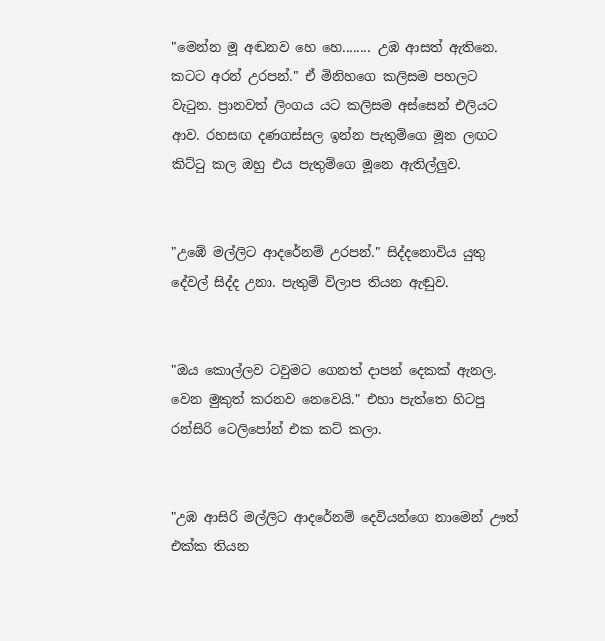"මෙන්න මූ අඬනව හෙ හෙ........ උඹ ආසත් ඇතිනෙ. කටට අරන් උරපන්." ඒ මිනිහගෙ කලිසම පහලට වැටුන. ප්‍රානවත් ලිංගය යට කලිසම අස්සෙන් එලියට ආව. රහසඟ දණගස්සල ඉන්න පැතුම්ගෙ මූන ලඟට කිට්ටු කල ඔහු එය පැතුම්ගෙ මූනෙ ඇතිල්ලුව.


"උඹේ මල්ලිට ආදරේනම් උරපන්." සිද්දනොවිය යුතු දේවල් සිද්ද උනා. පැතුම් විලාප තියන ඇඬුව.


"ඔය කොල්ලව ටවුමට ගෙනත් දාපන් දෙකක් ඇනල. වෙන මුකුත් කරනව නෙවෙයි." එහා පැත්තෙ හිටපු රන්සිරි ටෙලිපෝන් එක කට් කලා.


"උඹ ආසිරි මල්ලිට ආදරේනම් දෙවියන්ගෙ නාමෙන් ඌත් එක්ක තියන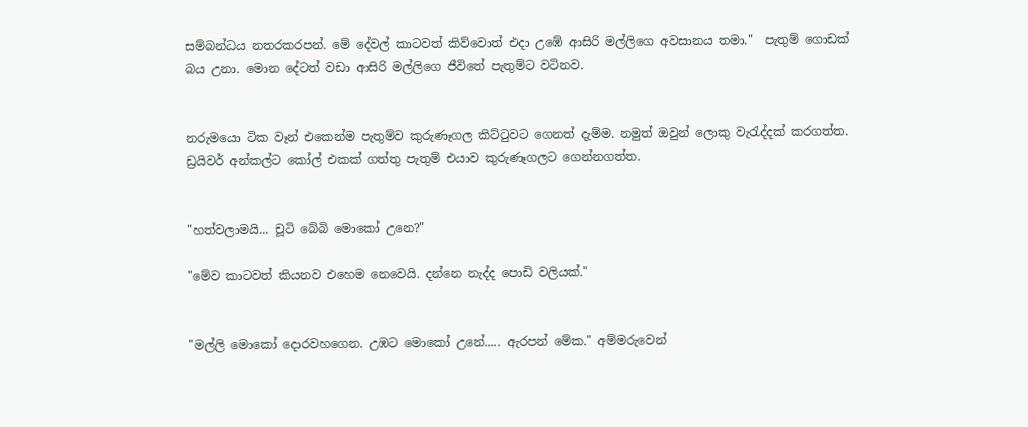සම්බන්ධය නතරකරපන්. මේ දේවල් කාටවත් කිව්වොත් එදා උඹේ ආසිරි මල්ලිගෙ අවසානය තමා."  පැතුම් ගොඩක් බය උනා. මොන දේටත් වඩා ආසිරි මල්ලිගෙ ජීවිතේ පැතුම්ට වටිනව.


නරුමයො ටික වෑන් එකෙන්ම පැතුම්ව කුරුණෑගල කිට්ටුවට ගෙනත් දැම්ම. නමුත් ඔවුන් ලොකු වැරැද්දක් කරගත්ත. ඩ්‍රයිවර් අන්කල්ට කෝල් එකක් ගත්තු පැතුම් එයාව කුරුණෑගලට ගෙන්නගත්ත.


"හත්වලාමයි... චූටි බේබි මොකෝ උනෙ?"

"මේව කාටවත් කියනව එහෙම නෙවෙයි. දන්නෙ නැද්ද පොඩි වලියක්."


"මල්ලි මොකෝ දොරවහගෙන. උඹට මොකෝ උනේ..... ඇරපන් මේක." අම්මරුවෙන්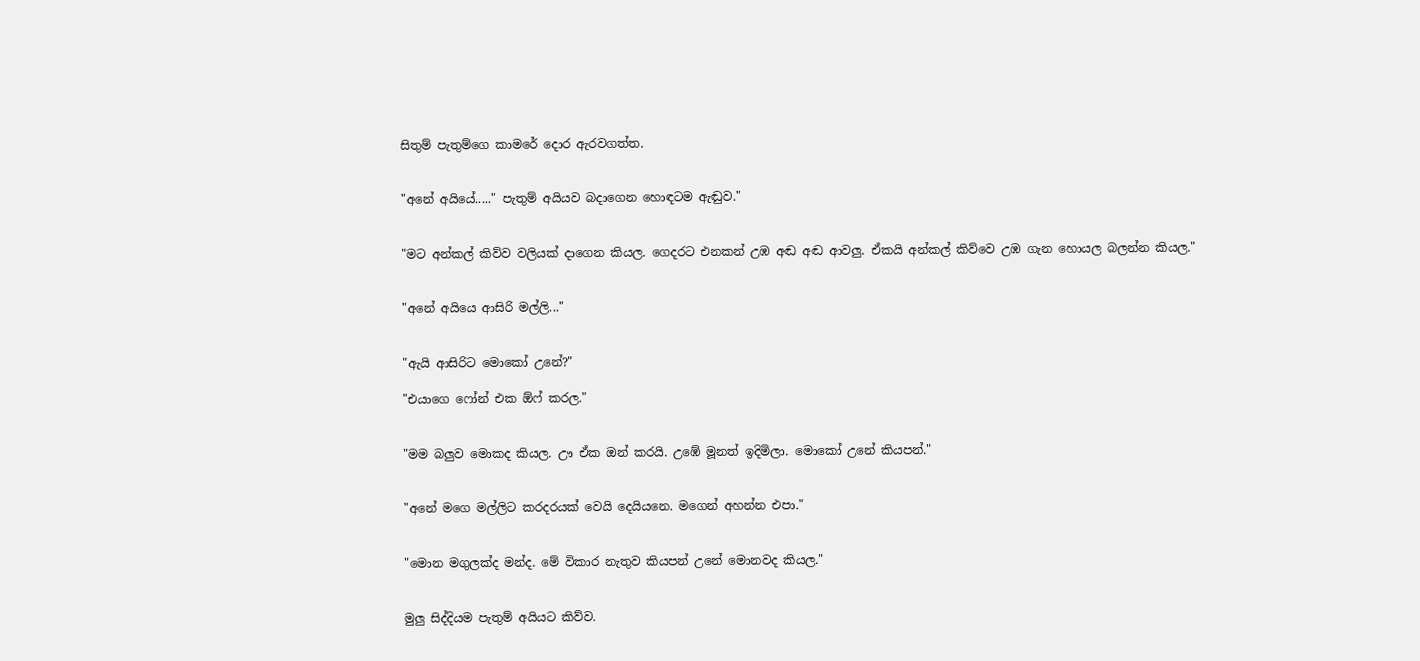සිතුම් පැතුම්ගෙ කාමරේ දොර ඇරවගත්ත.


"අනේ අයියේ....." පැතුම් අයියව බදාගෙන හොඳටම ඇඬුව."


"මට අන්කල් කිව්ව වලියක් දාගෙන කියල. ගෙදරට එනකන් උඹ අඬ අඬ ආවලු. ඒකයි අන්කල් කිව්වෙ උඹ ගැන හොයල බලන්න කියල."


"අනේ අයියෙ ආසිරි මල්ලි..."


"ඇයි ආසිරිට මොකෝ උනේ?"

"එයාගෙ ෆෝන් එක ඕෆ් කරල."


"මම බලුව මොකද කියල. ඌ ඒක ඔන් කරයි. උඹේ මූනත් ඉදිමිලා. මොකෝ උනේ කියපන්."


"අනේ මගෙ මල්ලිට කරදරයක් වෙයි දෙයියනෙ. මගෙන් අහන්න එපා."


"මොන මගුලක්ද මන්ද. මේ විකාර නැතුව කියපන් උනේ මොනවද කියල."


මුලු සිද්දියම පැතුම් අයියට කිව්ව.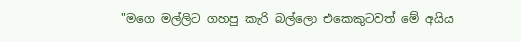"මගෙ මල්ලිට ගහපු කැරි බල්ලො එකෙකුටවත් මේ අයිය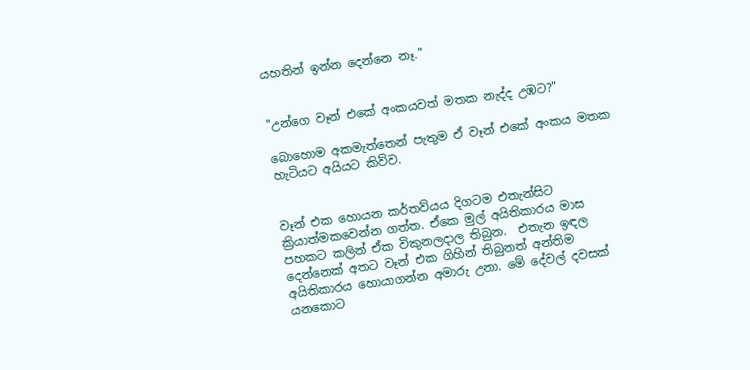යහතින් ඉන්න දෙන්නෙ නෑ."


"උන්ගෙ වෑන් එකේ අංකයවත් මතක නැද්ද උඹට?"

බොහොම අකමැත්තෙන් පැතුම ඒ වෑන් එකේ අංකය මතක හැටියට අයියට කිව්ව.


වෑන් එක හොයන කර්තව්යය දිගටම එතැන්සිට ක්‍රියාත්මකවෙන්න ගත්ත. ඒකෙ මුල් අයිතිකාරය මාස පහකට කලින් ඒක විකුනලදාල තිබුන.  එතැන ඉඳල දෙන්නෙක් අතට වෑන් එක ගිහින් තිබුනත් අන්තිම අයිතිකාරය හොයාගන්න අමාරු උනා. මේ දේවල් දවසක් යනකොට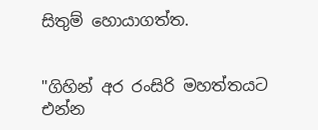සිතුම් හොයාගත්ත.


"ගිහින් අර රංසිරි මහත්තයට එන්න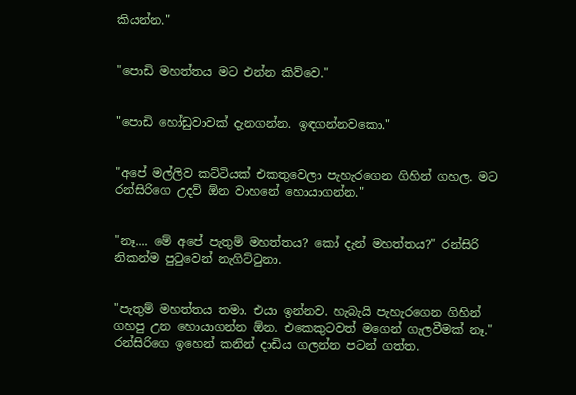කියන්න."


"පොඩි මහත්තය මට එන්න කිව්වෙ."


"පොඩි හෝඩුවාවක් දැනගන්න. ඉඳගන්නවකො."


"අපේ මල්ලිව කට්ටියක් එකතුවෙලා පැහැරගෙන ගිහින් ගහල. මට රන්සිරිගෙ උදව් ඕන වාහනේ හොයාගන්න."


"නෑ.... මේ අපේ පැතුම් මහත්තය? කෝ දැන් මහත්තය?" රන්සිරි  නිකන්ම පුටුවෙන් නැගිට්ටුනා.


"පැතුම් මහත්තය තමා. එයා ඉන්නව. හැබැයි පැහැරගෙන ගිහින් ගහපු උන හොයාගන්න ඕන. එකෙකුටවත් මගෙන් ගැලවීමක් නෑ." රන්සිරිගෙ ඉහෙන් කනින් දාඩිය ගලන්න පටන් ගත්ත.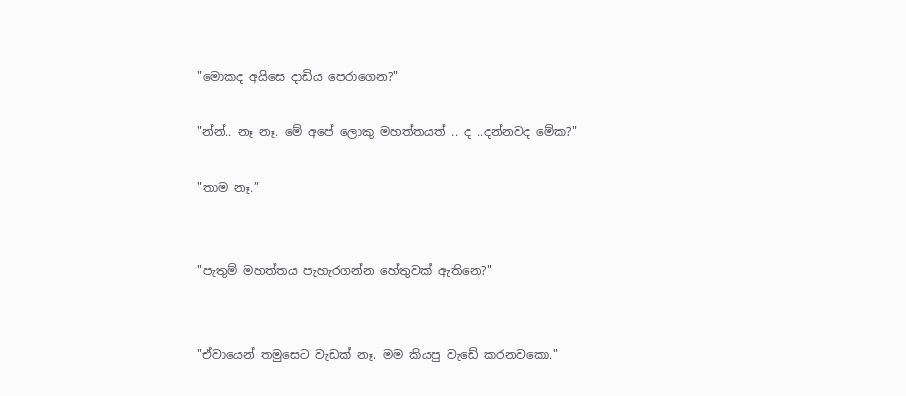"මොකද අයිසෙ දාඩිය පෙරාගෙන?"

"න්න්.. නෑ නෑ. මේ අපේ ලොකු මහත්තයත් .. ද ..දන්නවද මේක?"

"තාම නෑ.”


"පැතුම් මහත්තය පැහැරගන්න හේතුවක් ඇතිනෙ?"


"ඒවායෙන් තමුසෙට වැඩක් නෑ. මම කියපු වැඩේ කරනවකො."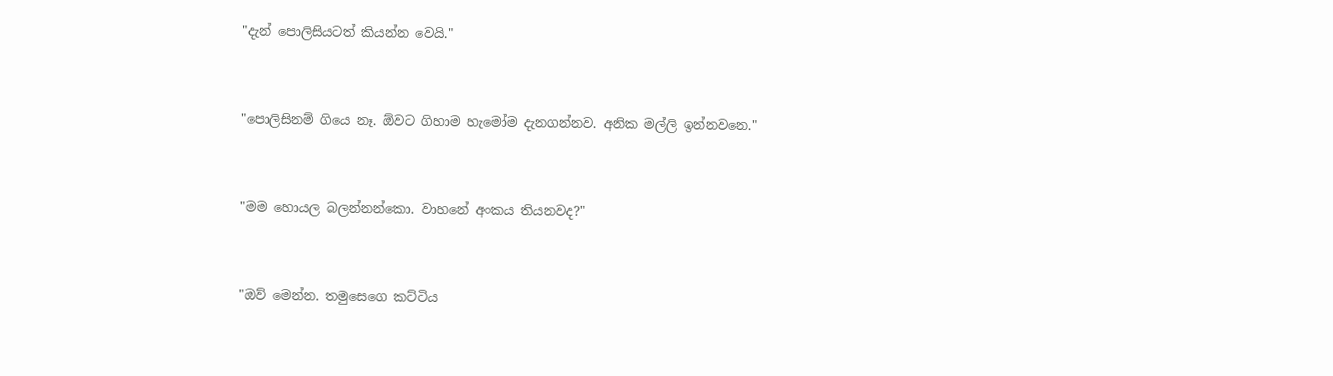"දැන් පොලිසියටත් කියන්න වෙයි."


"පොලිසිනම් ගියෙ නෑ. ඕවට ගිහාම හැමෝම දැනගන්නව. අනික මල්ලි ඉන්නවනෙ."


"මම හොයල බලන්නන්කො. වාහනේ අංකය තියනවද?"


"ඔව් මෙන්න. තමුසෙගෙ කට්ටිය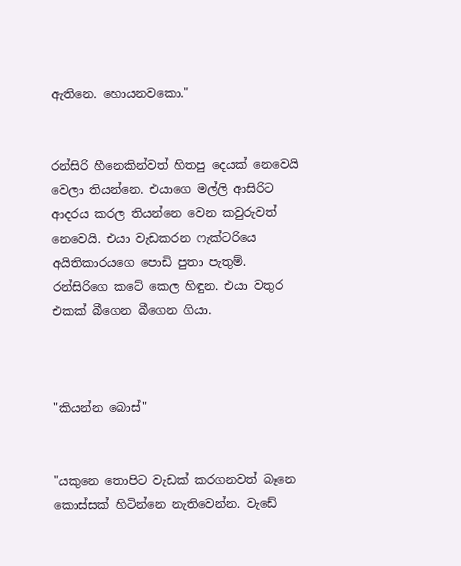ඇතිනෙ. හොයනවකො."


රන්සිරි හීනෙකින්වත් හිතපු දෙයක් නෙවෙයි වෙලා තියන්නෙ. එයාගෙ මල්ලි ආසිරිට ආදරය කරල තියන්නෙ වෙන කවුරුවත් නෙවෙයි. එයා වැඩකරන ෆැක්ටරියෙ අයිතිකාරයගෙ පොඩි පුතා පැතුම්. රන්සිරිගෙ කටේ කෙල හිඳුන. එයා වතුර එකක් බීගෙන බීගෙන ගියා.



"කියන්න බොස්"


"යකුනෙ තොපිට වැඩක් කරගනවත් බෑනෙ කොස්සක් හිටින්නෙ නැතිවෙන්න. වැඩේ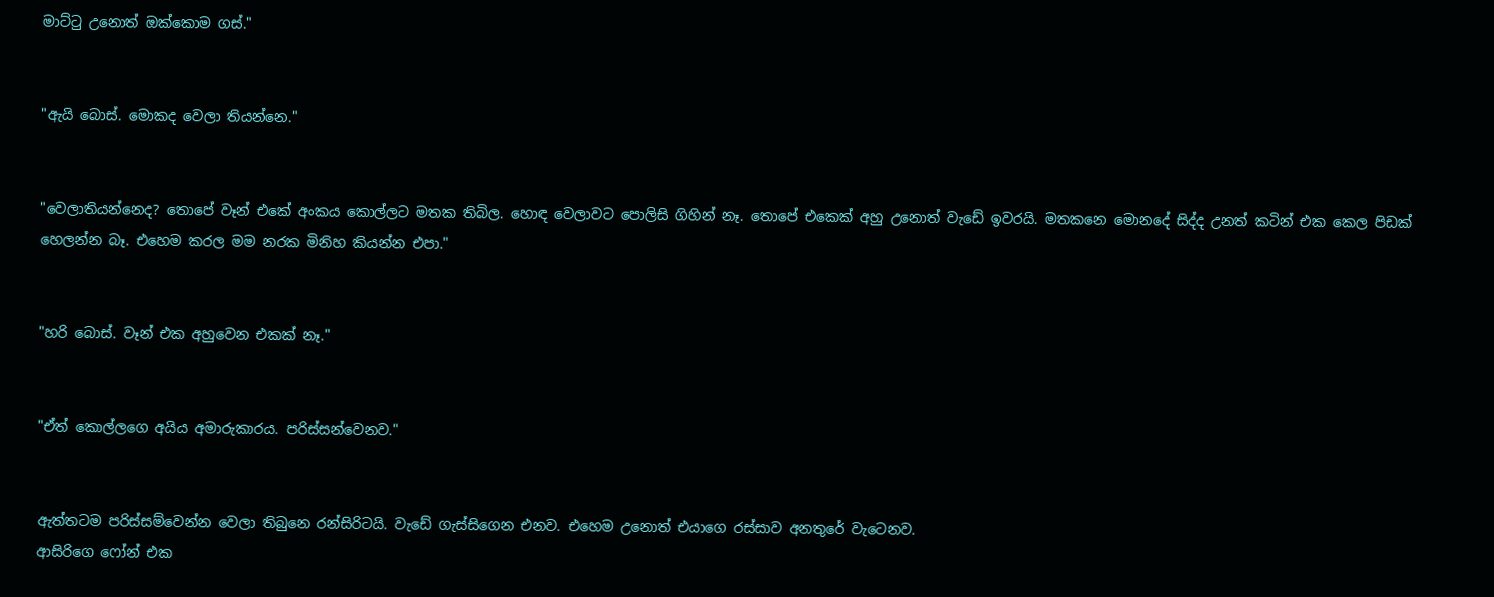මාට්ටු උනොත් ඔක්කොම ගස්."


"ඇයි බොස්. මොකද වෙලා තියන්නෙ."


"වෙලාතියන්නෙද? තොපේ වෑන් එකේ අංකය කොල්ලට මතක තිබිල. හොඳ වෙලාවට පොලිසි ගිහින් නෑ. තොපේ එකෙක් අහු උනොත් වැඩේ ඉවරයි. මතකනෙ මොනදේ සිද්ද උනත් කටින් එක කෙල පිඩක් හෙලන්න බෑ. එහෙම කරල මම නරක මිනිහ කියන්න එපා."


"හරි බොස්. වෑන් එක අහුවෙන එකක් නෑ."


"ඒත් කොල්ලගෙ අයිය අමාරුකාරය. පරිස්සන්වෙනව."


ඇත්තටම පරිස්සම්වෙන්න වෙලා තිබුනෙ රන්සිරිටයි. වැඩේ ගැස්සිගෙන එනව. එහෙම උනොත් එයාගෙ රස්සාව අනතුරේ වැටෙනව.
ආසිරිගෙ ෆෝන් එක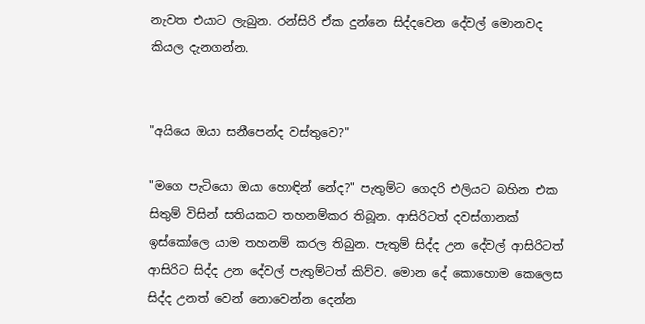නැවත එයාට ලැබුන. රන්සිරි ඒක දුන්නෙ සිද්දවෙන දේවල් මොනවද කියල දැනගන්න.


"අයියෙ ඔයා සනීපෙන්ද වස්තුවෙ?"

"මගෙ පැටියො ඔයා හොඳින් නේද?" පැතුම්ට ගෙදරි එලියට බහින එක සිතුම් විසින් සතියකට තහනම්කර තිබූන. ආසිරිටත් දවස්ගානක් ඉස්කෝලෙ යාම තහනම් කරල තිබුන. පැතුම් සිද්ද උන දේවල් ආසිරිටත් ආසිරිට සිද්ද උන දේවල් පැතුම්ටත් කිව්ව. මොන දේ කොහොම කෙලෙස සිද්ද උනත් වෙන් නොවෙන්න දෙන්න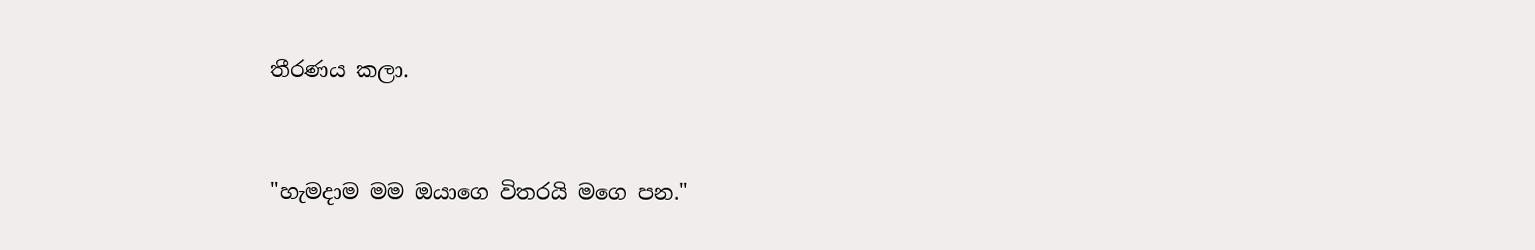තීරණය කලා.


"හැමදාම මම ඔයාගෙ විතරයි මගෙ පන."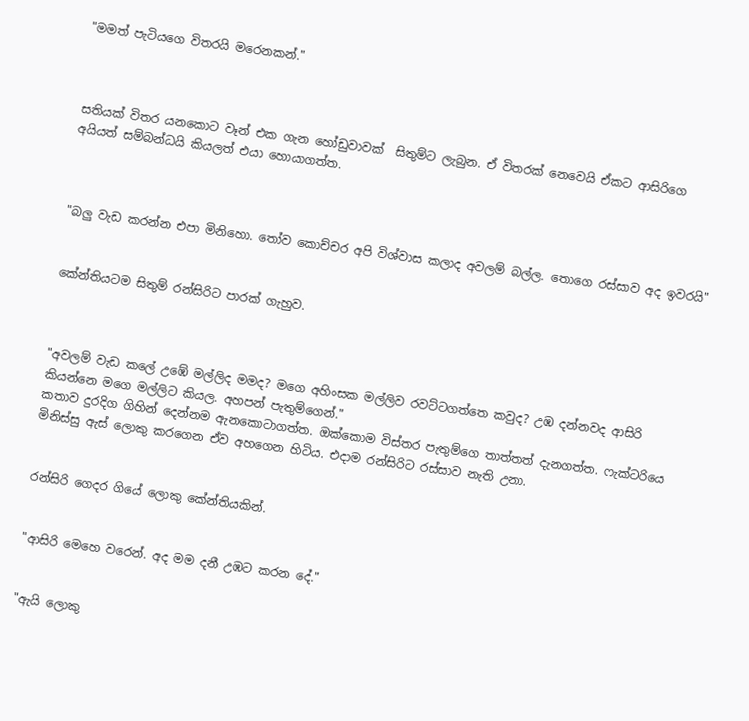"මමත් පැටියගෙ විතරයි මරෙනකන්."



සතියක් විතර යනකොට වෑන් එක ගැන හෝඩුවාවක්  සිතුම්ට ලැබුන. ඒ විතරක් නෙවෙයි ඒකට ආසිරිගෙ අයියත් සම්බන්ධයි කියලත් එයා හොයාගත්ත.



"බලු වැඩ කරන්න එපා මිනිහො. තෝව කොච්චර අපි විශ්වාස කලාද අවලම් බල්ල. තොගෙ රස්සාව අද ඉවරයි"


කේන්තියටම සිතුම් රන්සිරිට පාරක් ගැහුව.



"අවලම් වැඩ කලේ උඹේ මල්ලිද මමද? මගෙ අහිංසක මල්ලිව රවට්ටගත්තෙ කවුද? උඹ දන්නවද ආසිරි කියන්නෙ මගෙ මල්ලිට කියල. අහපන් පැතුම්ගෙන්."
කතාව දුරදිග ගිහින් දෙන්නම ඇනකොටාගත්ත. ඔක්කොම විස්තර පැතුම්ගෙ තාත්තත් දැනගත්ත. ෆැක්ටරියෙ මිනිස්සු ඇස් ලොකු කරගෙන ඒව අහගෙන හිටිය. එදාම රන්සිරිට රස්සාව නැති උනා.


රන්සිරි ගෙදර ගියේ ලොකු කේන්තියකින්.


"ආසිරි මෙහෙ වරෙන්. අද මම දනී උඹට කරන දේ."


"ඇයි ලොකු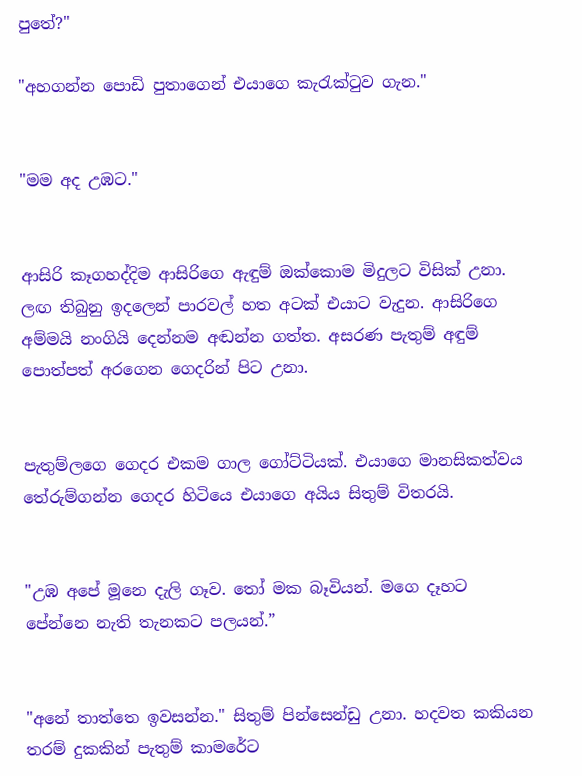පුතේ?"

"අහගන්න පොඩි පුතාගෙන් එයාගෙ කැරැක්ටුව ගැන."


"මම අද උඹට."


ආසිරි කෑගහද්දිම ආසිරිගෙ ඇඳුම් ඔක්කොම මිදුලට විසික් උනා. ලඟ තිබුනු ඉදලෙන් පාරවල් හත අටක් එයාට වැදුන. ආසිරිගෙ අම්මයි නංගියි දෙන්නම අඬන්න ගත්ත. අසරණ පැතුම් අඳුම් පොත්පත් අරගෙන ගෙදරින් පිට උනා.


පැතුම්ලගෙ ගෙදර එකම ගාල ගෝට්ටියක්. එයාගෙ මානසිකත්වය තේරුම්ගන්න ගෙදර හිටියෙ එයාගෙ අයිය සිතුම් විතරයි.


"උඹ අපේ මූනෙ දැලි ගෑව. තෝ මක බෑවියන්. මගෙ දෑහට පේන්නෙ නැති තැනකට පලයන්.”


"අනේ තාත්තෙ ඉවසන්න." සිතුම් පින්සෙන්ඩු උනා. හදවත කකියන තරම් දුකකින් පැතුම් කාමරේට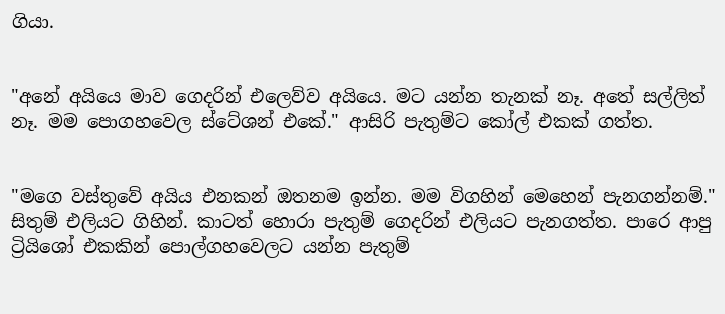ගියා.


"අනේ අයියෙ මාව ගෙදරින් එලෙව්ව අයියෙ. මට යන්න තැනක් නෑ. අතේ සල්ලිත් නෑ. මම පොගහවෙල ස්ටේශන් එකේ." ආසිරි පැතුම්ට කෝල් එකක් ගත්ත.


"මගෙ වස්තුවේ අයිය එනකන් ඔතනම ඉන්න. මම විගහින් මෙහෙන් පැනගන්නම්." සිතුම් එලියට ගිහින්. කාටත් හොරා පැතුම් ගෙදරින් එලියට පැනගත්ත. පාරෙ ආපු ට්‍රියිශෝ එකකින් පොල්ගහවෙලට යන්න පැතුම්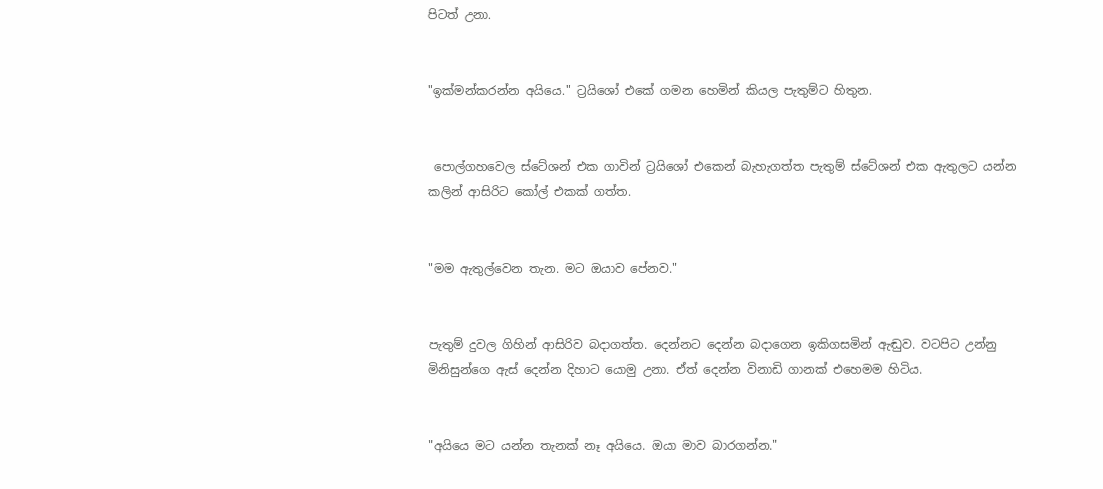පිටත් උනා.


"ඉක්මන්කරන්න අයියෙ." ට්‍රයිශෝ එකේ ගමන හෙමින් කියල පැතුම්ට හිතුන.


 පොල්ගහවෙල ස්ටේශන් එක ගාවින් ට්‍රයිශෝ එකෙන් බැහැගත්ත පැතුම් ස්ටේශන් එක ඇතුලට යන්න කලින් ආසිරිට කෝල් එකක් ගත්ත.


"මම ඇතුල්වෙන තැන. මට ඔයාව පේනව."


පැතුම් දුවල ගිහින් ආසිරිව බදාගත්ත. දෙන්නට දෙන්න බදාගෙන ඉකිගසමින් ඇඬුව. වටපිට උන්නු මිනිසුන්ගෙ ඇස් දෙන්න දිහාට යොමු උනා. ඒත් දෙන්න විනාඩි ගානක් එහෙමම හිටිය.


"අයියෙ මට යන්න තැනක් නෑ අයියෙ. ඔයා මාව බාරගන්න."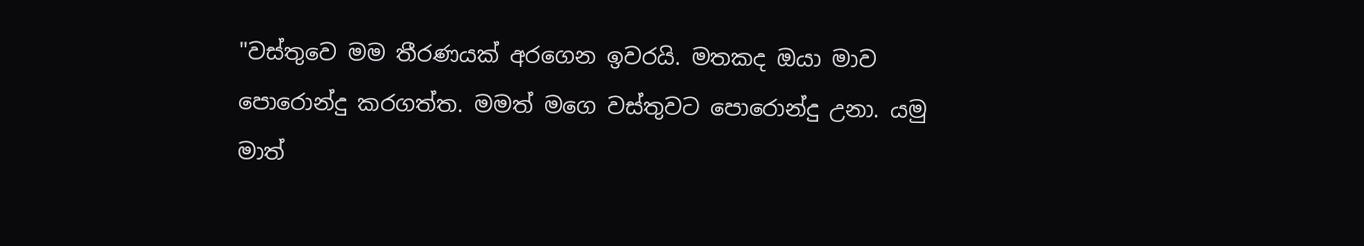"වස්තුවෙ මම තීරණයක් අරගෙන ඉවරයි. මතකද ඔයා මාව පොරොන්දු කරගත්ත. මමත් මගෙ වස්තුවට පොරොන්දු උනා. යමු මාත්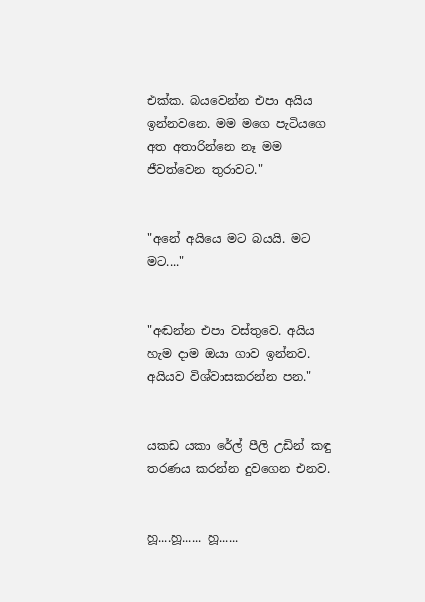එක්ක. බයවෙන්න එපා අයිය ඉන්නවනෙ. මම මගෙ පැටියගෙ අත අතාරින්නෙ නෑ මම ජීවත්වෙන තුරාවට."


"අනේ අයියෙ මට බයයි. මට මට...."


"අඬන්න එපා වස්තුවෙ. අයිය හැම දාම ඔයා ගාව ඉන්නව. අයියව විශ්වාසකරන්න පන."


යකඩ යකා රේල් පීලි උඩින් කඳු තරණය කරන්න දුවගෙන එනව.


හූ....හූ...... හූ......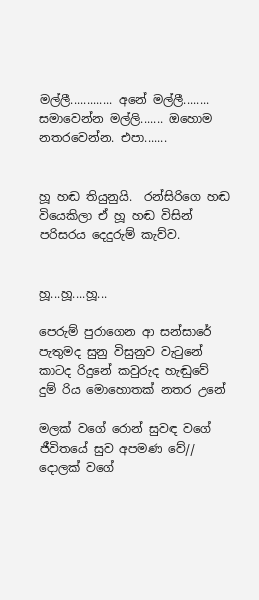මල්ලී............. අනේ මල්ලී........ සමාවෙන්න මල්ලි....... ඔහොම නතරවෙන්න. එපා.......


හූ හඬ තියුනුයි.  රන්සිරිගෙ හඬ වියෙකිලා ඒ හූ හඬ විසින් පරිසරය දෙදුරුම් කැව්ව.


හූ...හූ....හූ...

පෙරුම් පුරාගෙන ආ සන්සාරේ
පැතුමද සුනු විසුනුව වැටුනේ
කාටද රිදුනේ කවුරුද හැඬුවේ
දුම් රිය මොහොතක් නතර උනේ

මලක් වගේ රොන් සුවඳ වගේ
ජීවිතයේ සුව අපමණ වේ//
දොලක් වගේ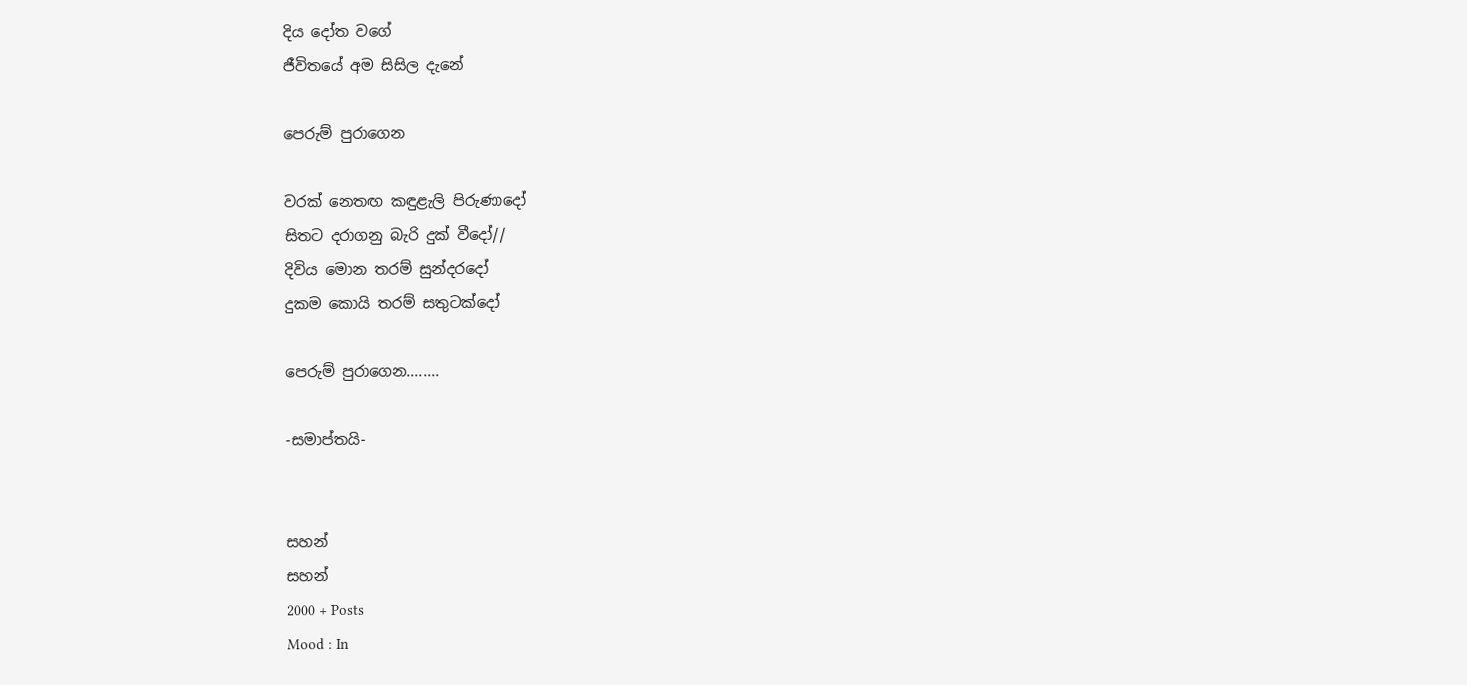දිය දෝත වගේ
ජීවිතයේ අම සිසිල දැනේ

පෙරුම් පුරාගෙන

වරක් නෙතඟ කඳුළැලි පිරුණාදෝ
සිතට දරාගනු බැරි දුක් වීදෝ//
දිවිය මොන තරම් සුන්දරදෝ
දුකම කොයි තරම් සතුටක්දෝ

පෙරුම් පුරාගෙන........

-සමාප්තයි-


සහන්
සහන්
2000 + Posts
Mood : In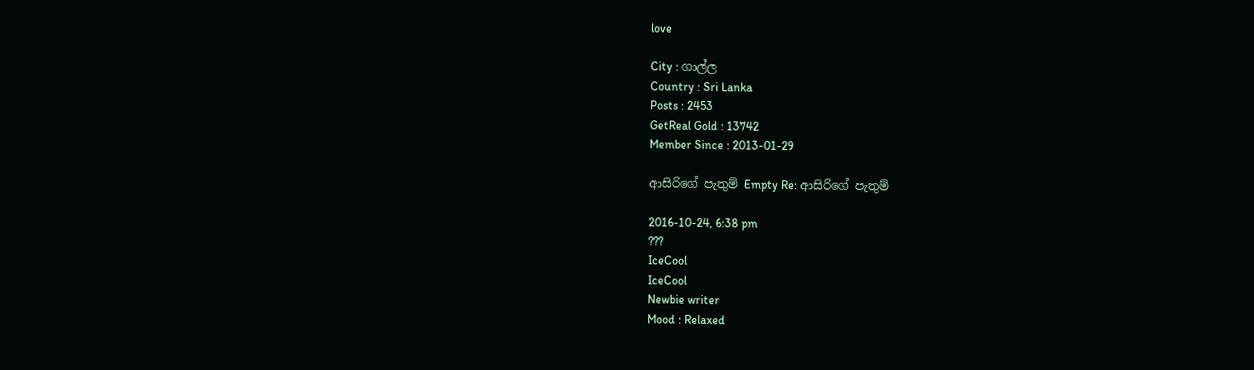love

City : ගාල්ල
Country : Sri Lanka
Posts : 2453
GetReal Gold : 13742
Member Since : 2013-01-29

ආසිරිගේ පැතුම් Empty Re: ආසිරිගේ පැතුම්

2016-10-24, 6:38 pm
???
IceCool
IceCool
Newbie writer
Mood : Relaxed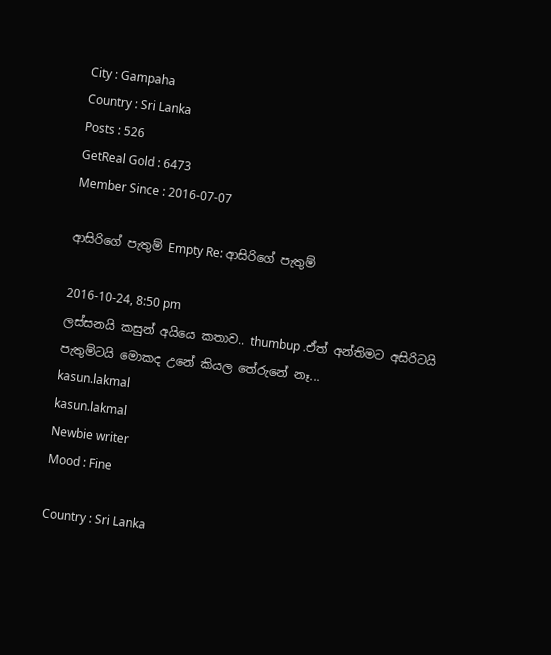City : Gampaha
Country : Sri Lanka
Posts : 526
GetReal Gold : 6473
Member Since : 2016-07-07

ආසිරිගේ පැතුම් Empty Re: ආසිරිගේ පැතුම්

2016-10-24, 8:50 pm
ලස්සනයි කසුන් අයියෙ කතාව.. thumbup .ඒත් අන්තිමට අසිරිටයි පැතුම්ටයි මොකද උනේ කියල තේරුනේ නෑ...
kasun.lakmal
kasun.lakmal
Newbie writer
Mood : Fine

Country : Sri Lanka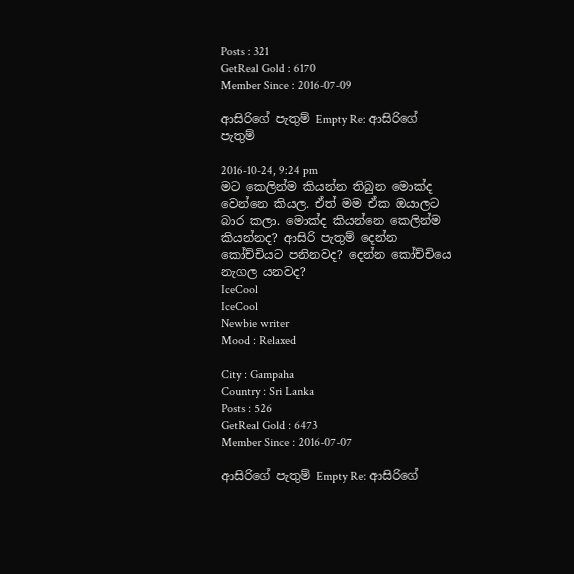Posts : 321
GetReal Gold : 6170
Member Since : 2016-07-09

ආසිරිගේ පැතුම් Empty Re: ආසිරිගේ පැතුම්

2016-10-24, 9:24 pm
මට කෙලින්ම කියන්න තිබුන මොක්ද වෙන්නෙ කියල. ඒත් මම ඒක ඔයාලට බාර කලා. මොක්ද කියන්නෙ කෙලින්ම කියන්නද? ආසිරි පැතුම් දෙන්න කෝච්චියට පනිනවද? දෙන්න කෝච්චියෙ නැගල යනවද?
IceCool
IceCool
Newbie writer
Mood : Relaxed

City : Gampaha
Country : Sri Lanka
Posts : 526
GetReal Gold : 6473
Member Since : 2016-07-07

ආසිරිගේ පැතුම් Empty Re: ආසිරිගේ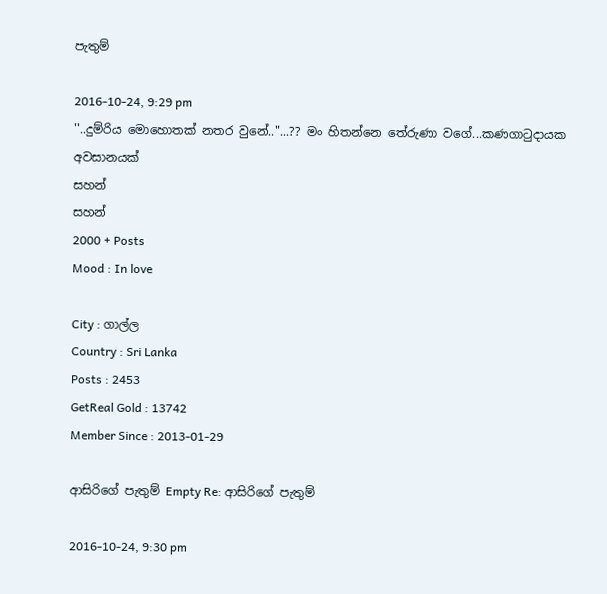පැතුම්

2016-10-24, 9:29 pm
''..දුම්රිය මොහොතක් නතර වුනේ.."...?? මං හිතන්නෙ තේරුණා වගේ...කණගාටුදායක අවසානයක්
සහන්
සහන්
2000 + Posts
Mood : In love

City : ගාල්ල
Country : Sri Lanka
Posts : 2453
GetReal Gold : 13742
Member Since : 2013-01-29

ආසිරිගේ පැතුම් Empty Re: ආසිරිගේ පැතුම්

2016-10-24, 9:30 pm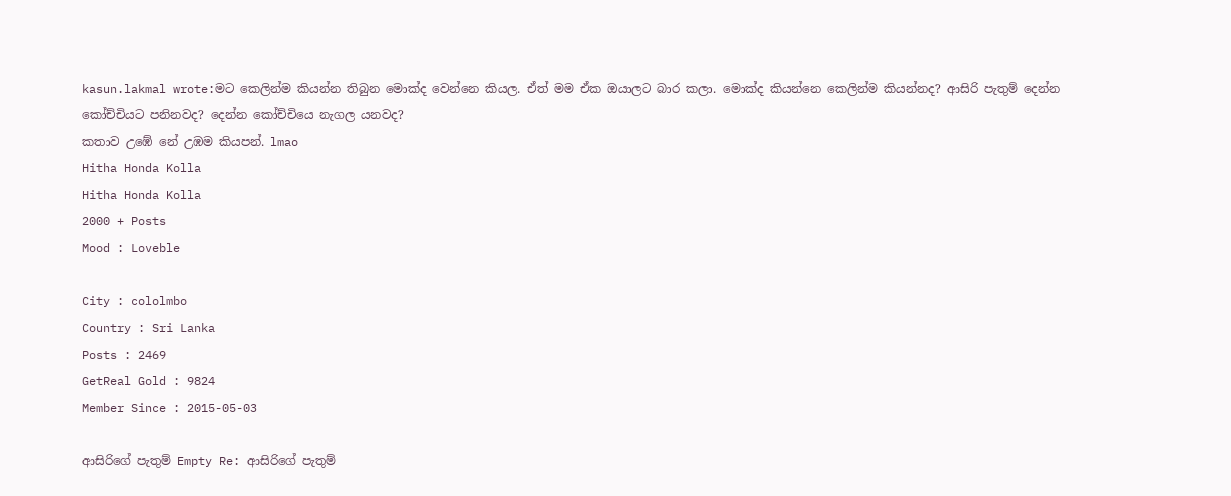kasun.lakmal wrote:මට කෙලින්ම කියන්න තිබුන මොක්ද වෙන්නෙ කියල. ඒත් මම ඒක ඔයාලට බාර කලා. මොක්ද කියන්නෙ කෙලින්ම කියන්නද? ආසිරි පැතුම් දෙන්න කෝච්චියට පනිනවද? දෙන්න කෝච්චියෙ නැගල යනවද?
කතාව උඹේ නේ උඹම කියපන්. lmao
Hitha Honda Kolla
Hitha Honda Kolla
2000 + Posts
Mood : Loveble

City : cololmbo
Country : Sri Lanka
Posts : 2469
GetReal Gold : 9824
Member Since : 2015-05-03

ආසිරිගේ පැතුම් Empty Re: ආසිරිගේ පැතුම්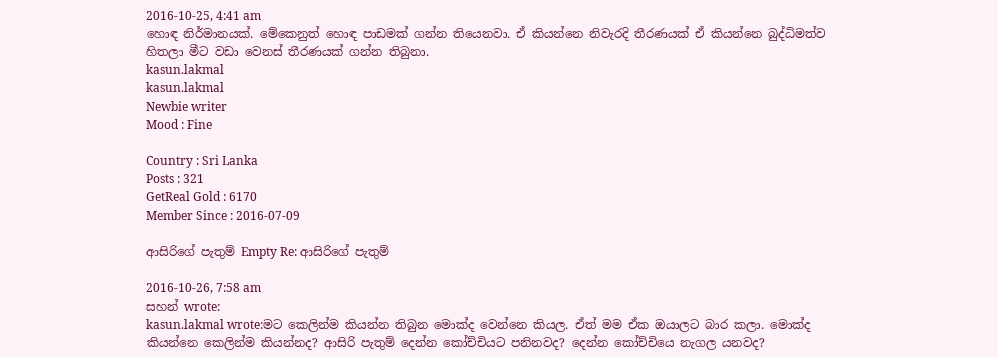2016-10-25, 4:41 am
හොඳ නිර්මානයක්. මේකෙනුත් හොඳ පාඩමක් ගන්න තියෙනවා. ඒ කියන්නෙ නිවැරදි තීරණයක් ඒ කියන්නෙ බුද්ධිමත්ව හිතලා මීට වඩා වෙනස් තීරණයක් ගන්න තිබුනා.
kasun.lakmal
kasun.lakmal
Newbie writer
Mood : Fine

Country : Sri Lanka
Posts : 321
GetReal Gold : 6170
Member Since : 2016-07-09

ආසිරිගේ පැතුම් Empty Re: ආසිරිගේ පැතුම්

2016-10-26, 7:58 am
සහන් wrote:
kasun.lakmal wrote:මට කෙලින්ම කියන්න තිබුන මොක්ද වෙන්නෙ කියල. ඒත් මම ඒක ඔයාලට බාර කලා. මොක්ද කියන්නෙ කෙලින්ම කියන්නද? ආසිරි පැතුම් දෙන්න කෝච්චියට පනිනවද? දෙන්න කෝච්චියෙ නැගල යනවද?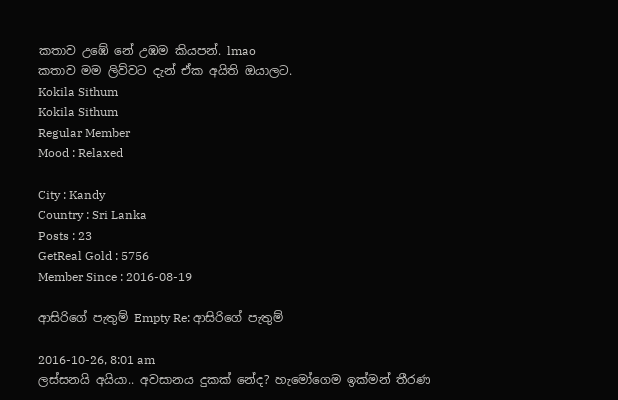කතාව උඹේ නේ උඹම කියපන්. lmao
කතාව මම ලිව්වට දැන් ඒක අයිති ඔයාලට.
Kokila Sithum
Kokila Sithum
Regular Member
Mood : Relaxed

City : Kandy
Country : Sri Lanka
Posts : 23
GetReal Gold : 5756
Member Since : 2016-08-19

ආසිරිගේ පැතුම් Empty Re: ආසිරිගේ පැතුම්

2016-10-26, 8:01 am
ලස්සනයි අයියා.. අවසානය දුකක් නේද? හැමෝගෙම ඉක්මන් තීරණ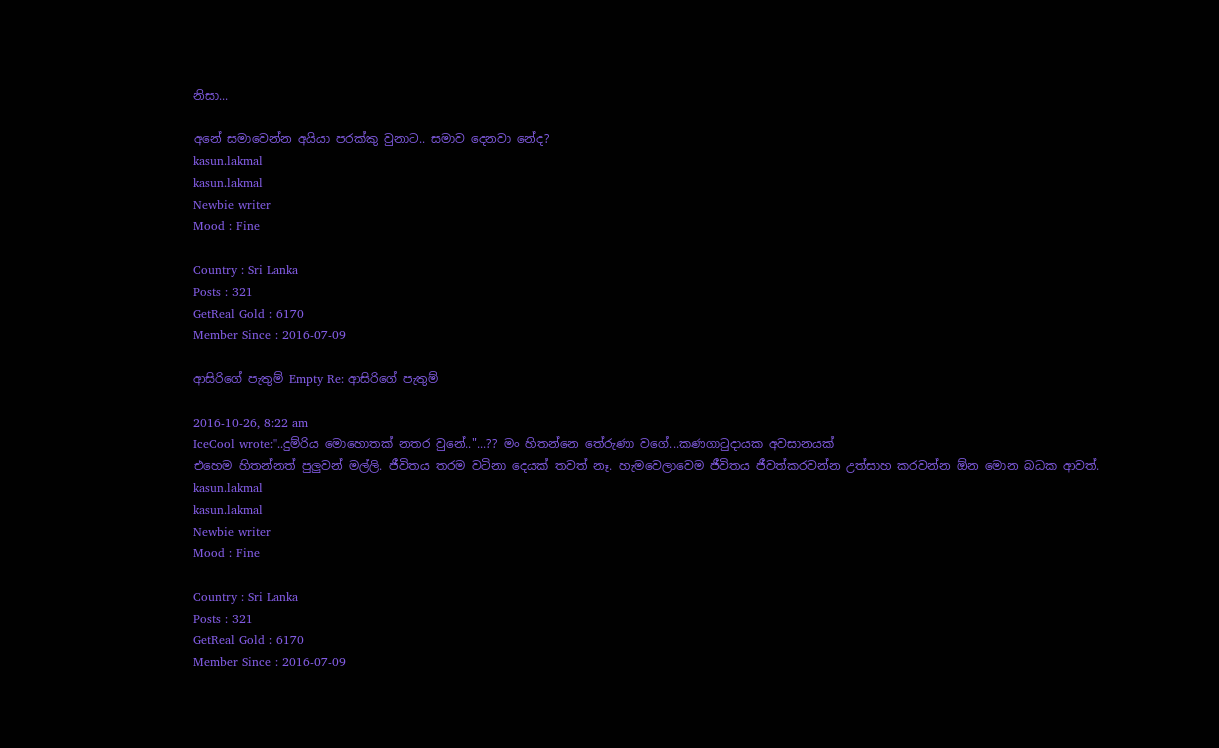නිසා...

අනේ සමාවෙන්න අයියා පරක්කු වුනාට.. සමාව දෙනවා නේද?
kasun.lakmal
kasun.lakmal
Newbie writer
Mood : Fine

Country : Sri Lanka
Posts : 321
GetReal Gold : 6170
Member Since : 2016-07-09

ආසිරිගේ පැතුම් Empty Re: ආසිරිගේ පැතුම්

2016-10-26, 8:22 am
IceCool wrote:''..දුම්රිය මොහොතක් නතර වුනේ.."...?? මං හිතන්නෙ තේරුණා වගේ...කණගාටුදායක අවසානයක්
එහෙම හිතන්නත් පුලුවන් මල්ලි. ජීවිතය තරම වටිනා දෙයක් තවත් නෑ. හැමවෙලාවෙම ජීවිතය ජීවත්කරවන්න උත්සාහ කරවන්න ඕන මොන බධක ආවත්.
kasun.lakmal
kasun.lakmal
Newbie writer
Mood : Fine

Country : Sri Lanka
Posts : 321
GetReal Gold : 6170
Member Since : 2016-07-09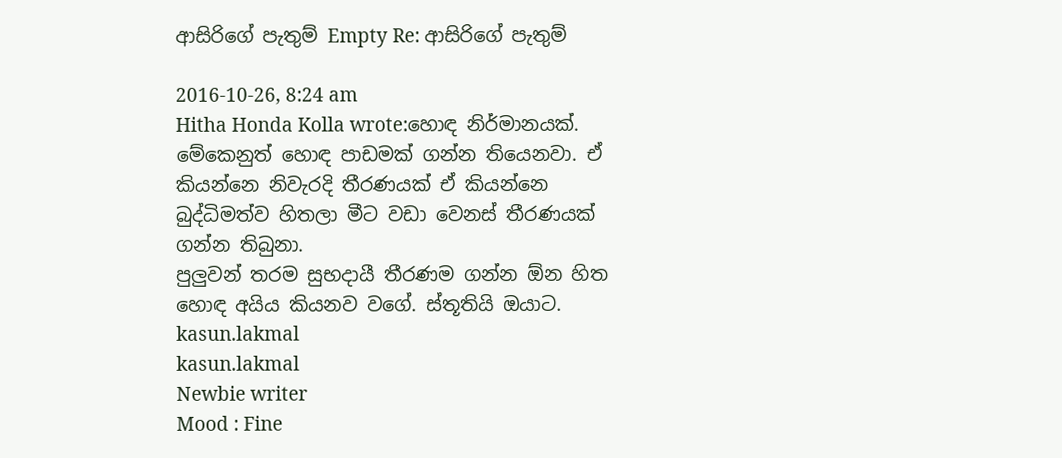ආසිරිගේ පැතුම් Empty Re: ආසිරිගේ පැතුම්

2016-10-26, 8:24 am
Hitha Honda Kolla wrote:හොඳ නිර්මානයක්. මේකෙනුත් හොඳ පාඩමක් ගන්න තියෙනවා. ඒ කියන්නෙ නිවැරදි තීරණයක් ඒ කියන්නෙ බුද්ධිමත්ව හිතලා මීට වඩා වෙනස් තීරණයක් ගන්න තිබුනා.
පුලුවන් තරම සුභදායී තීරණම ගන්න ඕන හිත හොඳ අයිය කියනව වගේ. ස්තූතියි ඔයාට.
kasun.lakmal
kasun.lakmal
Newbie writer
Mood : Fine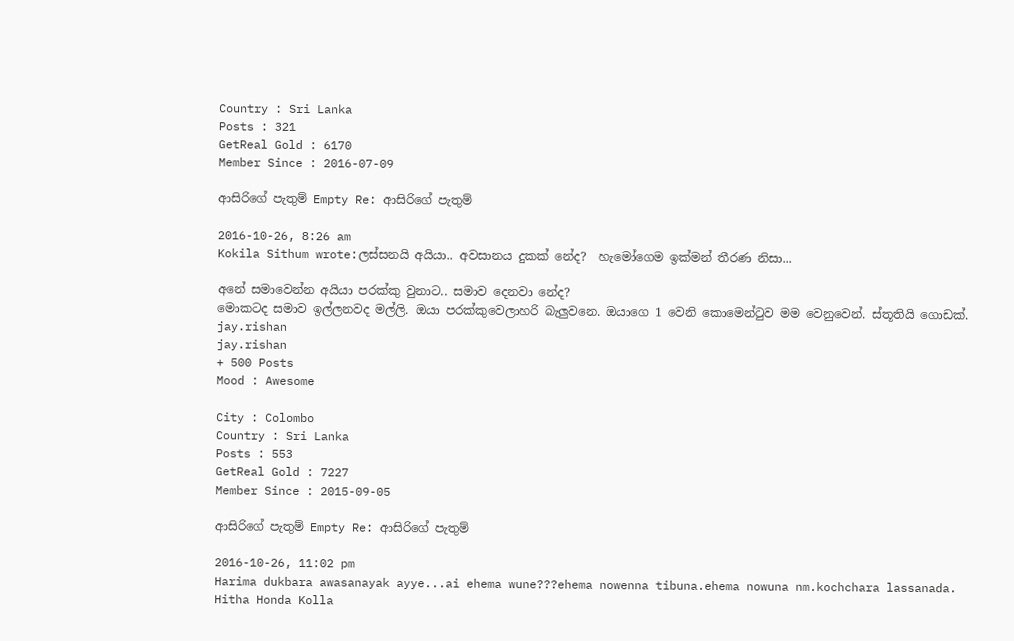Country : Sri Lanka
Posts : 321
GetReal Gold : 6170
Member Since : 2016-07-09

ආසිරිගේ පැතුම් Empty Re: ආසිරිගේ පැතුම්

2016-10-26, 8:26 am
Kokila Sithum wrote:ලස්සනයි අයියා.. අවසානය දුකක් නේද?  හැමෝගෙම ඉක්මන් තීරණ නිසා...

අනේ සමාවෙන්න අයියා පරක්කු වුනාට.. සමාව දෙනවා නේද?
මොකටද සමාව ඉල්ලනවද මල්ලි. ඔයා පරක්කුවෙලාහරි බැලුවනෙ. ඔයාගෙ 1 වෙනි කොමෙන්ටුව මම වෙනුවෙන්. ස්තූතියි ගොඩක්.
jay.rishan
jay.rishan
+ 500 Posts
Mood : Awesome

City : Colombo
Country : Sri Lanka
Posts : 553
GetReal Gold : 7227
Member Since : 2015-09-05

ආසිරිගේ පැතුම් Empty Re: ආසිරිගේ පැතුම්

2016-10-26, 11:02 pm
Harima dukbara awasanayak ayye...ai ehema wune???ehema nowenna tibuna.ehema nowuna nm.kochchara lassanada.
Hitha Honda Kolla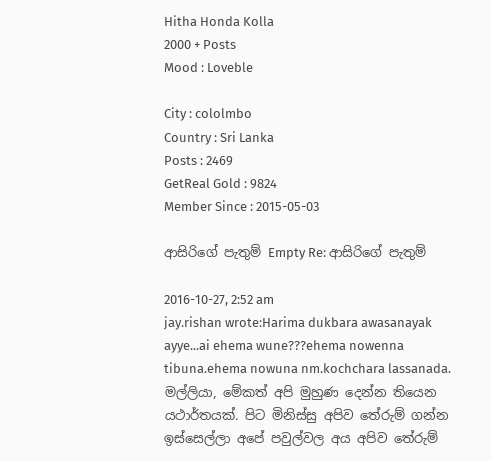Hitha Honda Kolla
2000 + Posts
Mood : Loveble

City : cololmbo
Country : Sri Lanka
Posts : 2469
GetReal Gold : 9824
Member Since : 2015-05-03

ආසිරිගේ පැතුම් Empty Re: ආසිරිගේ පැතුම්

2016-10-27, 2:52 am
jay.rishan wrote:Harima dukbara awasanayak ayye...ai ehema wune???ehema nowenna tibuna.ehema nowuna nm.kochchara lassanada.
මල්ලියා, මේකත් අපි මුහුණ දෙන්න තියෙන යථාර්තයක්. පිට මිනිස්සු අපිව තේරුම් ගන්න ඉස්සෙල්ලා අපේ පවුල්වල අය අපිව තේරුම්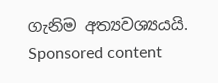ගැනිම අත්‍යවශ්‍යයයි.
Sponsored content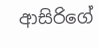ආසිරිගේ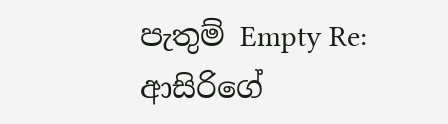පැතුම් Empty Re: ආසිරිගේ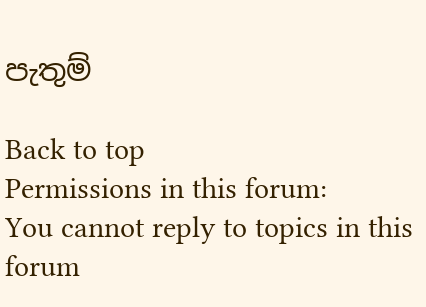පැතුම්

Back to top
Permissions in this forum:
You cannot reply to topics in this forum